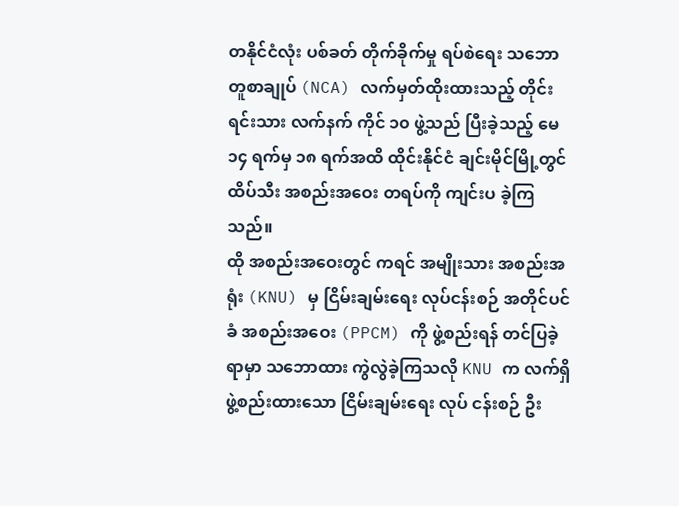တနိုင်ငံလုံး ပစ်ခတ် တိုက်ခိုက်မှု ရပ်စဲရေး သဘောတူစာချုပ် (NCA) လက်မှတ်ထိုးထားသည့် တိုင်းရင်းသား လက်နက် ကိုင် ၁၀ ဖွဲ့သည် ပြီးခဲ့သည့် မေ ၁၄ ရက်မှ ၁၈ ရက်အထိ ထိုင်းနိုင်ငံ ချင်းမိုင်မြို့တွင် ထိပ်သီး အစည်းအဝေး တရပ်ကို ကျင်းပ ခဲ့ကြသည်။
ထို အစည်းအဝေးတွင် ကရင် အမျိုးသား အစည်းအရုံး (KNU) မှ ငြိမ်းချမ်းရေး လုပ်ငန်းစဉ် အတိုင်ပင်ခံ အစည်းအဝေး (PPCM) ကို ဖွဲ့စည်းရန် တင်ပြခဲ့ရာမှာ သဘောထား ကွဲလွဲခဲ့ကြသလို KNU က လက်ရှိ ဖွဲ့စည်းထားသော ငြိမ်းချမ်းရေး လုပ် ငန်းစဉ် ဦး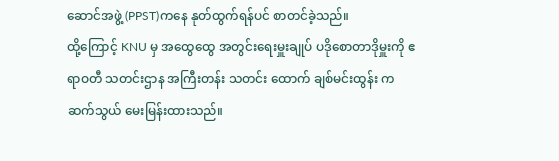ဆောင်အဖွဲ့ (PPST)ကနေ နုတ်ထွက်ရန်ပင် စာတင်ခဲ့သည်။
ထို့ကြောင့် KNU မှ အထွေထွေ အတွင်းရေးမှူးချုပ် ပဒိုစောတာဒိုမှူးကို ဧရာဝတီ သတင်းဌာန အကြီးတန်း သတင်း ထောက် ချစ်မင်းထွန်း က ဆက်သွယ် မေးမြန်းထားသည်။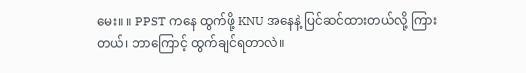မေး။ ။ PPST ကနေ ထွက်ဖို့ KNU အနေနဲ့ ပြင်ဆင်ထားတယ်လို့ ကြားတယ်၊ ဘာကြောင့် ထွက်ချင်ရတာလဲ။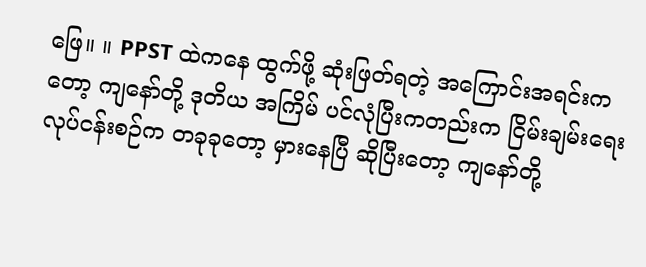ဖြေ။ ။ PPST ထဲကနေ ထွက်ဖို့ ဆုံးဖြတ်ရတဲ့ အကြောင်းအရင်းကတော့ ကျနော်တို့ ဒုတိယ အကြိမ် ပင်လုံပြီးကတည်းက ငြိမ်းချမ်းရေး လုပ်ငန်းစဉ်က တခုခုတော့ မှားနေပြီ ဆိုပြီးတော့ ကျနော်တို့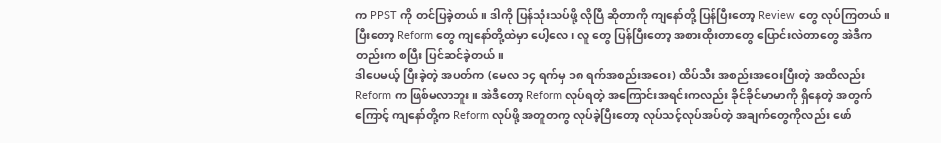က PPST ကို တင်ပြခဲ့တယ်။ ဒါကို ပြန်သုံးသပ်ဖို့ လိုပြီ ဆိုတာကို ကျနော်တို့ ပြန်ပြီးတော့ Review တွေ လုပ်ကြတယ်။ ပြီးတော့ Reform တွေ ကျနော်တို့ထဲမှာ ပေါ့လေ၊ လူ တွေ ပြန်ပြီးတော့ အစားထိုးတာတွေ ပြောင်းလဲတာတွေ အဲဒီကတည်းက စပြီး ပြင်ဆင်ခဲ့တယ်။
ဒါပေမယ့် ပြီးခဲ့တဲ့ အပတ်က (မေလ ၁၄ ရက်မှ ၁၈ ရက်အစည်းအဝေး) ထိပ်သီး အစည်းအဝေးပြီးတဲ့ အထိလည်း Reform က ဖြစ်မလာဘူး။ အဲဒီတော့ Reform လုပ်ရတဲ့ အကြောင်းအရင်းကလည်း ခိုင်ခိုင်မာမာကို ရှိနေတဲ့ အတွက် ကြောင့် ကျနော်တို့က Reform လုပ်ဖို့ အတူတကွ လုပ်ခဲ့ပြီးတော့ လုပ်သင့်လုပ်အပ်တဲ့ အချက်တွေကိုလည်း ဖော်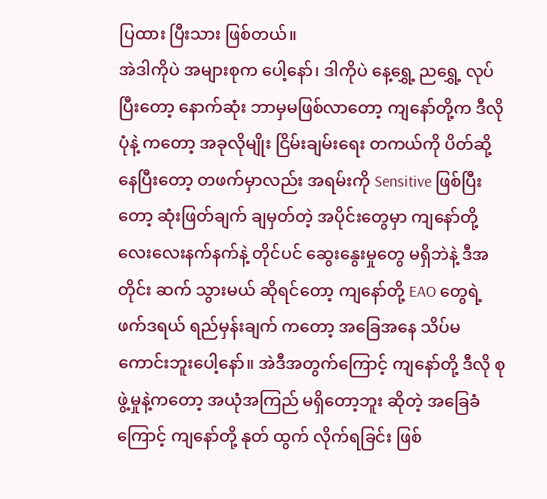ပြထား ပြီးသား ဖြစ်တယ်။
အဲဒါကိုပဲ အများစုက ပေါ့နော်၊ ဒါကိုပဲ နေ့ရွှေ့ ညရွှေ့ လုပ်ပြီးတော့ နောက်ဆုံး ဘာမှမဖြစ်လာတော့ ကျနော်တို့က ဒီလို ပုံနဲ့ ကတော့ အခုလိုမျိုး ငြိမ်းချမ်းရေး တကယ်ကို ပိတ်ဆို့နေပြီးတော့ တဖက်မှာလည်း အရမ်းကို Sensitive ဖြစ်ပြီးတော့ ဆုံးဖြတ်ချက် ချမှတ်တဲ့ အပိုင်းတွေမှာ ကျနော်တို့ လေးလေးနက်နက်နဲ့ တိုင်ပင် ဆွေးနွေးမှုတွေ မရှိဘဲနဲ့ ဒီအတိုင်း ဆက် သွားမယ် ဆိုရင်တော့ ကျနော်တို့ EAO တွေရဲ့ ဖက်ဒရယ် ရည်မှန်းချက် ကတော့ အခြေအနေ သိပ်မကောင်းဘူးပေါ့နော်။ အဲဒီအတွက်ကြောင့် ကျနော်တို့ ဒီလို စုဖွဲ့မှုနဲ့ကတော့ အယုံအကြည် မရှိတော့ဘူး ဆိုတဲ့ အခြေခံကြောင့် ကျနော်တို့ နုတ် ထွက် လိုက်ရခြင်း ဖြစ်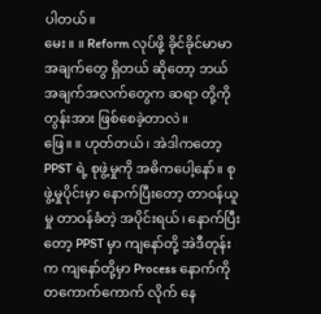ပါတယ်။
မေး။ ။ Reform လုပ်ဖို့ ခိုင်ခိုင်မာမာ အချက်တွေ ရှိတယ် ဆိုတော့ ဘယ် အချက်အလက်တွေက ဆရာ တို့ကို တွန်းအား ဖြစ်စေခဲ့တာလဲ။
ဖြေ။ ။ ဟုတ်တယ်၊ အဲဒါကတော့ PPST ရဲ့ စုဖွဲ့မှုကို အဓိကပေါ့နော်။ စုဖွဲ့မှုပိုင်းမှာ နောက်ပြီးတော့ တာဝန်ယူမှု တာဝန်ခံတဲ့ အပိုင်းရယ်၊ နောက်ပြီးတော့ PPST မှာ ကျနော်တို့ အဲဒီတုန်းက ကျနော်တို့မှာ Process နောက်ကို တကောက်ကောက် လိုက် နေ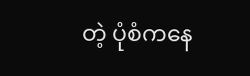တဲ့ ပုံစံကနေ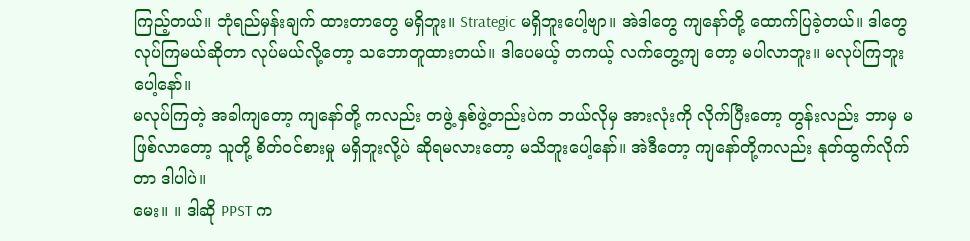ကြည့်တယ်။ ဘုံရည်မှန်းချက် ထားတာတွေ မရှိဘူး။ Strategic မရှိဘူးပေါ့ဗျာ။ အဲဒါတွေ ကျနော်တို့ ထောက်ပြခဲ့တယ်။ ဒါတွေ လုပ်ကြမယ်ဆိုတာ လုပ်မယ်လို့တော့ သဘောတူထားတယ်။ ဒါပေမယ့် တကယ့် လက်တွေ့ကျ တော့ မပါလာဘူး။ မလုပ်ကြဘူး ပေါ့နော်။
မလုပ်ကြတဲ့ အခါကျတော့ ကျနော်တို့ ကလည်း တဖွဲ့ နှစ်ဖွဲ့တည်းပဲက ဘယ်လိုမှ အားလုံးကို လိုက်ပြီးတော့ တွန်းလည်း ဘာမှ မဖြစ်လာတော့ သူတို့ စိတ်ဝင်စားမှု မရှိဘူးလို့ပဲ ဆိုရမလားတော့ မသိဘူးပေါ့နော်။ အဲဒီတော့ ကျနော်တို့ကလည်း နုတ်ထွက်လိုက်တာ ဒါပါပဲ။
မေး။ ။ ဒါဆို PPST က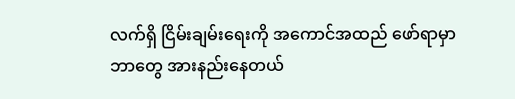လက်ရှိ ငြိမ်းချမ်းရေးကို အကောင်အထည် ဖော်ရာမှာ ဘာတွေ အားနည်းနေတယ်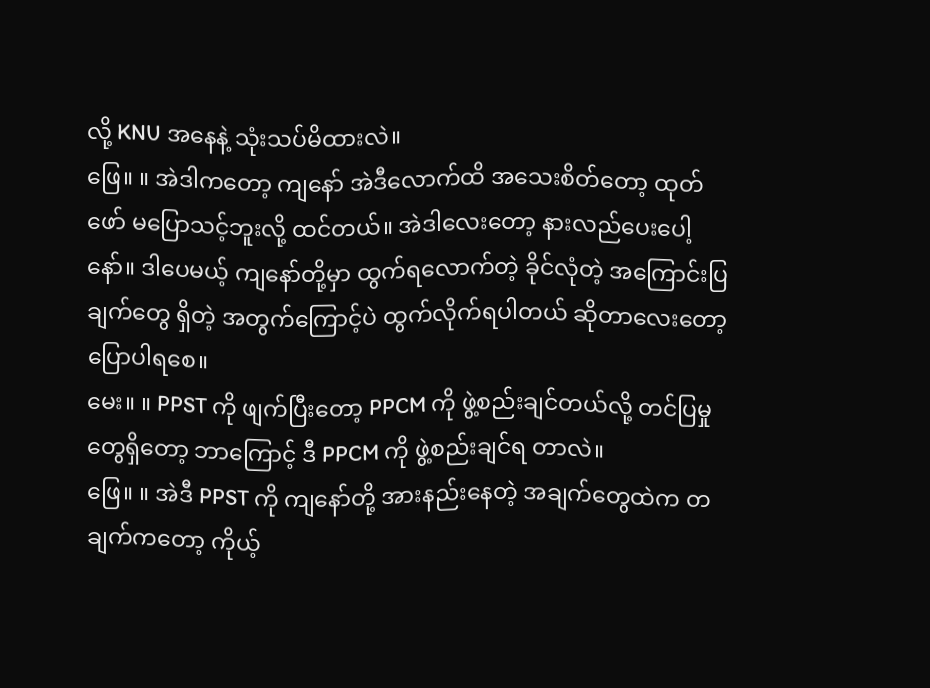လို့ KNU အနေနဲ့ သုံးသပ်မိထားလဲ။
ဖြေ။ ။ အဲဒါကတော့ ကျနော် အဲဒီလောက်ထိ အသေးစိတ်တော့ ထုတ်ဖော် မပြောသင့်ဘူးလို့ ထင်တယ်။ အဲဒါလေးတော့ နားလည်ပေးပေါ့နော်။ ဒါပေမယ့် ကျနော်တို့မှာ ထွက်ရလောက်တဲ့ ခိုင်လုံတဲ့ အကြောင်းပြချက်တွေ ရှိတဲ့ အတွက်ကြောင့်ပဲ ထွက်လိုက်ရပါတယ် ဆိုတာလေးတော့ ပြောပါရစေ။
မေး။ ။ PPST ကို ဖျက်ပြီးတော့ PPCM ကို ဖွဲ့စည်းချင်တယ်လို့ တင်ပြမှုတွေရှိတော့ ဘာကြောင့် ဒီ PPCM ကို ဖွဲ့စည်းချင်ရ တာလဲ။
ဖြေ။ ။ အဲဒီ PPST ကို ကျနော်တို့ အားနည်းနေတဲ့ အချက်တွေထဲက တချက်ကတော့ ကိုယ့်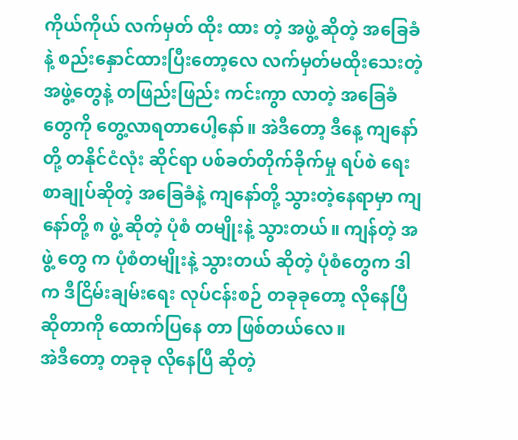ကိုယ်ကိုယ် လက်မှတ် ထိုး ထား တဲ့ အဖွဲ့ ဆိုတဲ့ အခြေခံနဲ့ စည်းနှောင်ထားပြီးတော့လေ လက်မှတ်မထိုးသေးတဲ့ အဖွဲ့တွေနဲ့ တဖြည်းဖြည်း ကင်းကွာ လာတဲ့ အခြေခံတွေကို တွေ့လာရတာပေါ့နော်။ အဲဒီတော့ ဒီနေ့ ကျနော်တို့ တနိုင်ငံလုံး ဆိုင်ရာ ပစ်ခတ်တိုက်ခိုက်မှု ရပ်စဲ ရေး စာချုပ်ဆိုတဲ့ အခြေခံနဲ့ ကျနော်တို့ သွားတဲ့နေရာမှာ ကျနော်တို့ ၈ ဖွဲ့ ဆိုတဲ့ ပုံစံ တမျိုးနဲ့ သွားတယ်။ ကျန်တဲ့ အဖွဲ့ တွေ က ပုံစံတမျိုးနဲ့ သွားတယ် ဆိုတဲ့ ပုံစံတွေက ဒါက ဒီငြိမ်းချမ်းရေး လုပ်ငန်းစဉ် တခုခုတော့ လိုနေပြီ ဆိုတာကို ထောက်ပြနေ တာ ဖြစ်တယ်လေ။
အဲဒီတော့ တခုခု လိုနေပြီ ဆိုတဲ့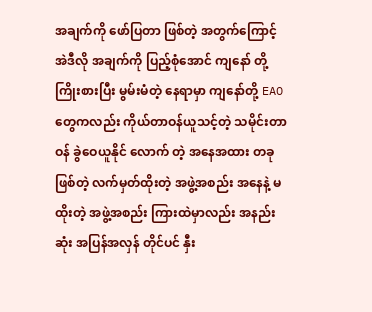အချက်ကို ဖော်ပြတာ ဖြစ်တဲ့ အတွက်ကြောင့် အဲဒီလို အချက်ကို ပြည့်စုံအောင် ကျနော် တို့ ကြိုးစားပြီး မွမ်းမံတဲ့ နေရာမှာ ကျနော်တို့ EAO တွေကလည်း ကိုယ်တာဝန်ယူသင့်တဲ့ သမိုင်းတာဝန် ခွဲဝေယူနိုင် လောက် တဲ့ အနေအထား တခု ဖြစ်တဲ့ လက်မှတ်ထိုးတဲ့ အဖွဲ့အစည်း အနေနဲ့ မထိုးတဲ့ အဖွဲ့အစည်း ကြားထဲမှာလည်း အနည်းဆုံး အပြန်အလှန် တိုင်ပင် နှီး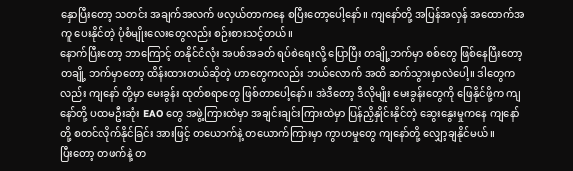နှောပြီးတော့ သတင်း အချက်အလက် ဖလှယ်တာကနေ စပြီးတော့ပေါ့နော်။ ကျနော်တို့ အပြန်အလှန် အထောက်အကူ ပေးနိုင်တဲ့ ပုံစံမျိုးလေးတွေလည်း စဉ်းစားသင့်တယ်။
နောက်ပြီးတော့ ဘာကြောင့် တနိုင်ငံလုံး အပစ်အခတ် ရပ်စဲရေးလို့ ပြောပြီး တချို့ဘက်မှာ စစ်တွေ ဖြစ်နေပြီးတော့ တချို့ ဘက်မှာတော့ ထိန်းထားတယ်ဆိုတဲ့ ဟာတွေကလည်း ဘယ်လောက် အထိ ဆက်သွားမှာလဲပေါ့။ ဒါတွေကလည်း ကျနော် တို့မှာ မေးခွန်း ထုတ်စရာတွေ ဖြစ်တာပေါ့နော်။ အဲဒီတော့ ဒီလိုမျိုး မေးခွန်းတွေကို ဖြေနိုင်ဖို့က ကျနော်တို့ ပထမဦးဆုံး EAO တွေ အဖွဲ့ကြားထဲမှာ အချင်းချင်းကြားထဲမှာ ပြန်ညှိနှိုင်းနိုင်တဲ့ ဆွေးနွေးမှုကနေ ကျနော်တို့ စတင်လိုက်နိုင်ခြင်း အားဖြင့် တယောက်နဲ့ တယောက်ကြားမှာ ကွာဟမှုတွေ ကျနော်တို့ လျှော့ချနိုင်မယ်။
ပြီးတော့ တဖက်နဲ့ တ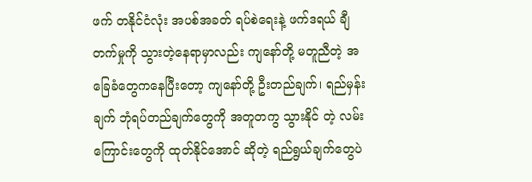ဖက် တနိုင်ငံလုံး အပစ်အခတ် ရပ်စဲရေးနဲ့ ဖက်ဒရယ် ချီတက်မှုကို သွားတဲ့နေရာမှာလည်း ကျနော်တို့ မတူညီတဲ့ အခြေခံတွေကနေပြီးတော့ ကျနော်တို့ ဦးတည်ချက်၊ ရည်မှန်းချက် ဘုံရပ်တည်ချက်တွေကို အတူတကွ သွားနိုင် တဲ့ လမ်းကြောင်းတွေကို ထုတ်နိုင်အောင် ဆိုတဲ့ ရည်ရွယ်ချက်တွေပဲ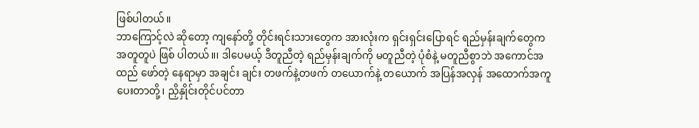ဖြစ်ပါတယ်။
ဘာကြောင့်လဲ ဆိုတော့ ကျနော်တို့ တိုင်းရင်းသားတွေက အားလုံးက ရှင်းရှင်းပြောရင် ရည်မှန်းချက်တွေက အတူတူပဲ ဖြစ် ပါတယ်။၊ ဒါပေမယ့် ဒီတူညီတဲ့ ရည်မှန်းချက်ကို မတူညီတဲ့ ပုံစံနဲ့ မတူညီစွာဘဲ အကောင်အထည် ဖော်တဲ့ နေရာမှာ အချင်း ချင်း တဖက်နဲ့တဖက် တယောက်နဲ့ တယောက် အပြန်အလှန် အထောက်အကူပေးတာတို့၊ ညှိနှိုင်းတိုင်ပင်တာ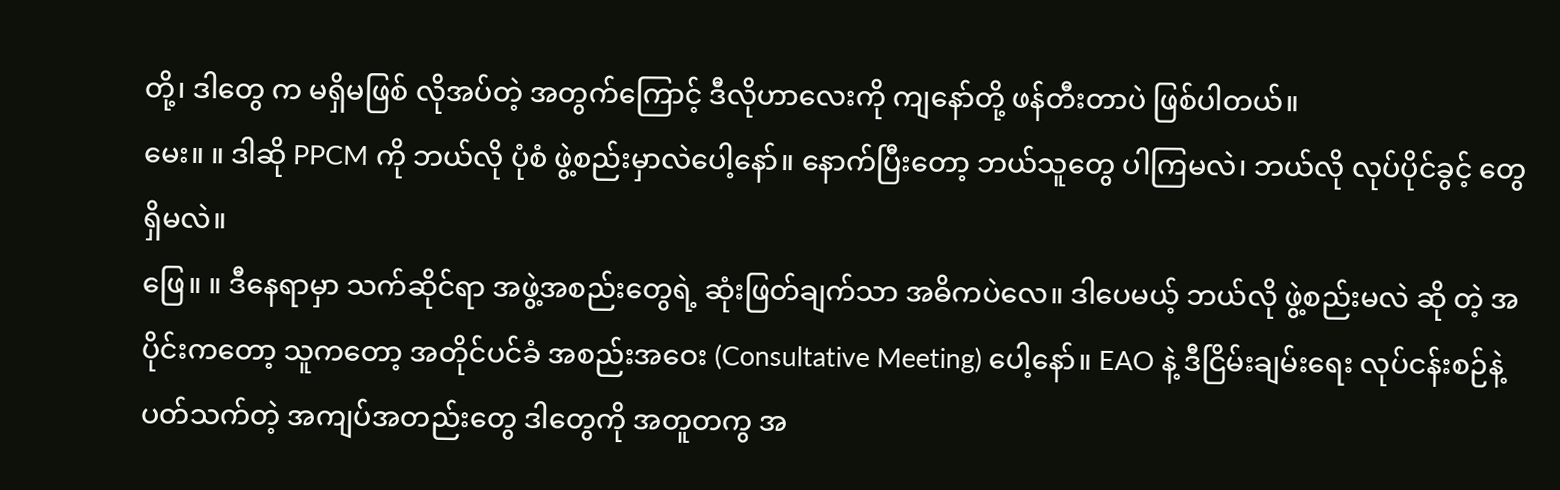တို့၊ ဒါတွေ က မရှိမဖြစ် လိုအပ်တဲ့ အတွက်ကြောင့် ဒီလိုဟာလေးကို ကျနော်တို့ ဖန်တီးတာပဲ ဖြစ်ပါတယ်။
မေး။ ။ ဒါဆို PPCM ကို ဘယ်လို ပုံစံ ဖွဲ့စည်းမှာလဲပေါ့နော်။ နောက်ပြီးတော့ ဘယ်သူတွေ ပါကြမလဲ၊ ဘယ်လို လုပ်ပိုင်ခွင့် တွေ ရှိမလဲ။
ဖြေ။ ။ ဒီနေရာမှာ သက်ဆိုင်ရာ အဖွဲ့အစည်းတွေရဲ့ ဆုံးဖြတ်ချက်သာ အဓိကပဲလေ။ ဒါပေမယ့် ဘယ်လို ဖွဲ့စည်းမလဲ ဆို တဲ့ အပိုင်းကတော့ သူကတော့ အတိုင်ပင်ခံ အစည်းအဝေး (Consultative Meeting) ပေါ့နော်။ EAO နဲ့ ဒီငြိမ်းချမ်းရေး လုပ်ငန်းစဉ်နဲ့ ပတ်သက်တဲ့ အကျပ်အတည်းတွေ ဒါတွေကို အတူတကွ အ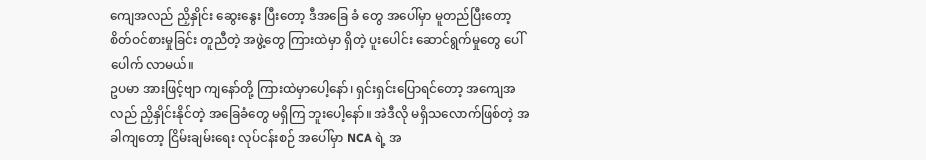ကျေအလည် ညှိနှိုင်း ဆွေးနွေး ပြီးတော့ ဒီအခြေ ခံ တွေ အပေါ်မှာ မူတည်ပြီးတော့ စိတ်ဝင်စားမှုခြင်း တူညီတဲ့ အဖွဲ့တွေ ကြားထဲမှာ ရှိတဲ့ ပူးပေါင်း ဆောင်ရွက်မှုတွေ ပေါ်ပေါက် လာမယ်။
ဥပမာ အားဖြင့်ဗျာ ကျနော်တို့ ကြားထဲမှာပေါ့နော်၊ ရှင်းရှင်းပြောရင်တော့ အကျေအလည် ညှိနှိုင်းနိုင်တဲ့ အခြေခံတွေ မရှိကြ ဘူးပေါ့နော်။ အဲဒီလို မရှိသလောက်ဖြစ်တဲ့ အခါကျတော့ ငြိမ်းချမ်းရေး လုပ်ငန်းစဉ် အပေါ်မှာ NCA ရဲ့ အ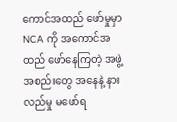ကောင်အထည် ဖော်မှုမှာ NCA ကို အကောင်အထည် ဖော်နေကြတဲ့ အဖွဲ့အစည်းတွေ အနေနဲ့ နားလည်မှု မဖော်ရ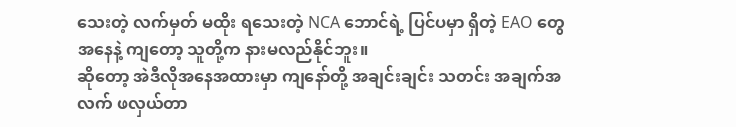သေးတဲ့ လက်မှတ် မထိုး ရသေးတဲ့ NCA ဘောင်ရဲ့ ပြင်ပမှာ ရှိတဲ့ EAO တွေ အနေနဲ့ ကျတော့ သူတို့က နားမလည်နိုင်ဘူး။
ဆိုတော့ အဲဒီလိုအနေအထားမှာ ကျနော်တို့ အချင်းချင်း သတင်း အချက်အလက် ဖလှယ်တာ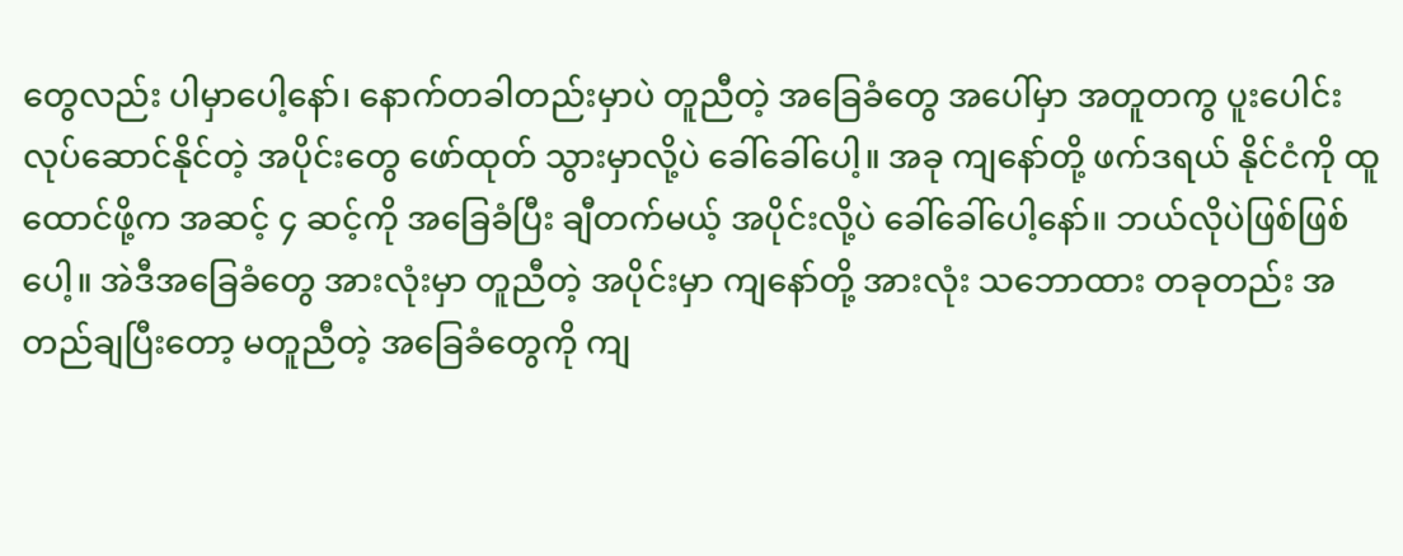တွေလည်း ပါမှာပေါ့နော်၊ နောက်တခါတည်းမှာပဲ တူညီတဲ့ အခြေခံတွေ အပေါ်မှာ အတူတကွ ပူးပေါင်း လုပ်ဆောင်နိုင်တဲ့ အပိုင်းတွေ ဖော်ထုတ် သွားမှာလို့ပဲ ခေါ်ခေါ်ပေါ့။ အခု ကျနော်တို့ ဖက်ဒရယ် နိုင်ငံကို ထူထောင်ဖို့က အဆင့် ၄ ဆင့်ကို အခြေခံပြီး ချီတက်မယ့် အပိုင်းလို့ပဲ ခေါ်ခေါ်ပေါ့နော်။ ဘယ်လိုပဲဖြစ်ဖြစ်ပေါ့။ အဲဒီအခြေခံတွေ အားလုံးမှာ တူညီတဲ့ အပိုင်းမှာ ကျနော်တို့ အားလုံး သဘောထား တခုတည်း အတည်ချပြီးတော့ မတူညီတဲ့ အခြေခံတွေကို ကျ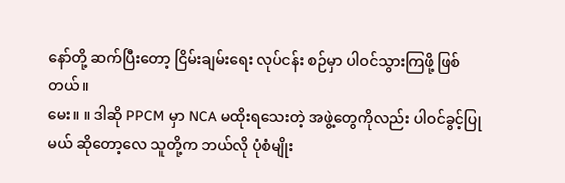နော်တို့ ဆက်ပြီးတော့ ငြိမ်းချမ်းရေး လုပ်ငန်း စဉ်မှာ ပါဝင်သွားကြဖို့ ဖြစ်တယ်။
မေး။ ။ ဒါဆို PPCM မှာ NCA မထိုးရသေးတဲ့ အဖွဲ့တွေကိုလည်း ပါဝင်ခွင့်ပြုမယ် ဆိုတော့လေ သူတို့က ဘယ်လို ပုံစံမျိုး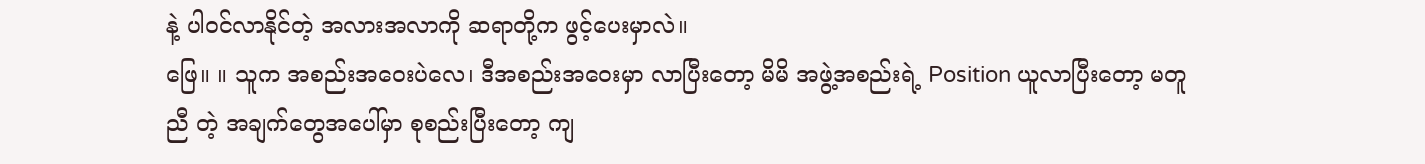နဲ့ ပါဝင်လာနိုင်တဲ့ အလားအလာကို ဆရာတို့က ဖွင့်ပေးမှာလဲ။
ဖြေ။ ။ သူက အစည်းအဝေးပဲလေ၊ ဒီအစည်းအဝေးမှာ လာပြီးတော့ မိမိ အဖွဲ့အစည်းရဲ့ Position ယူလာပြီးတော့ မတူညီ တဲ့ အချက်တွေအပေါ်မှာ စုစည်းပြီးတော့ ကျ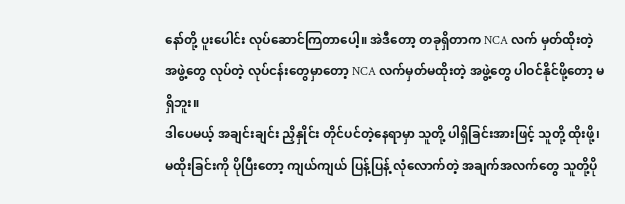နော်တို့ ပူးပေါင်း လုပ်ဆောင်ကြတာပေါ့။ အဲဒီတော့ တခုရှိတာက NCA လက် မှတ်ထိုးတဲ့ အဖွဲ့တွေ လုပ်တဲ့ လုပ်ငန်းတွေမှာတော့ NCA လက်မှတ်မထိုးတဲ့ အဖွဲ့တွေ ပါဝင်နိုင်ဖို့တော့ မရှိဘူး။
ဒါပေမယ့် အချင်းချင်း ညှိနှိုင်း တိုင်ပင်တဲ့နေရာမှာ သူတို့ ပါရှိခြင်းအားဖြင့် သူတို့ ထိုးဖို့၊ မထိုးခြင်းကို ပိုပြီးတော့ ကျယ်ကျယ် ပြန့်ပြန့် လုံလောက်တဲ့ အချက်အလက်တွေ သူတို့ပို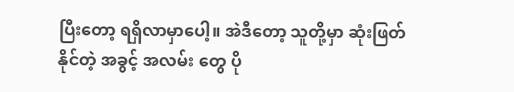ပြီးတော့ ရရှိလာမှာပေါ့။ အဲဒီတော့ သူတို့မှာ ဆုံးဖြတ်နိုင်တဲ့ အခွင့် အလမ်း တွေ ပို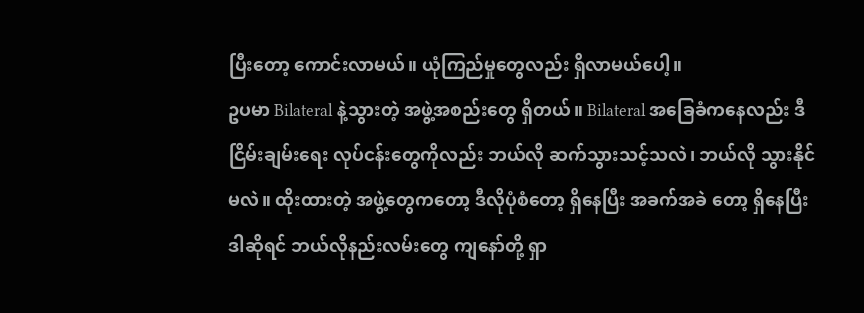ပြီးတော့ ကောင်းလာမယ်။ ယုံကြည်မှုတွေလည်း ရှိလာမယ်ပေါ့။
ဥပမာ Bilateral နဲ့သွားတဲ့ အဖွဲ့အစည်းတွေ ရှိတယ်။ Bilateral အခြေခံကနေလည်း ဒီငြိမ်းချမ်းရေး လုပ်ငန်းတွေကိုလည်း ဘယ်လို ဆက်သွားသင့်သလဲ၊ ဘယ်လို သွားနိုင်မလဲ။ ထိုးထားတဲ့ အဖွဲ့တွေကတော့ ဒီလိုပုံစံတော့ ရှိနေပြီး အခက်အခဲ တော့ ရှိနေပြီး ဒါဆိုရင် ဘယ်လိုနည်းလမ်းတွေ ကျနော်တို့ ရှာ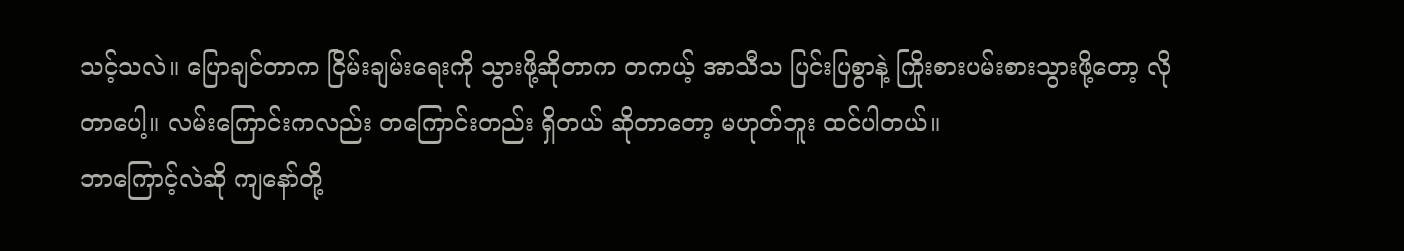သင့်သလဲ။ ပြောချင်တာက ငြိမ်းချမ်းရေးကို သွားဖို့ဆိုတာက တကယ့် အာသီသ ပြင်းပြစွာနဲ့ ကြိုးစားပမ်းစားသွားဖို့တော့ လိုတာပေါ့။ လမ်းကြောင်းကလည်း တကြောင်းတည်း ရှိတယ် ဆိုတာတော့ မဟုတ်ဘူး ထင်ပါတယ်။
ဘာကြောင့်လဲဆို ကျနော်တို့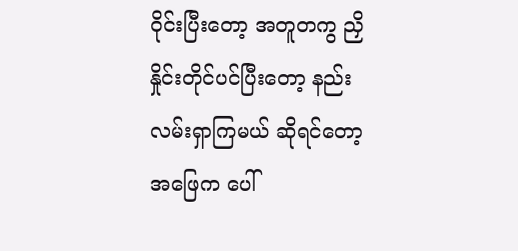ဝိုင်းပြီးတော့ အတူတကွ ညှိနှိုင်းတိုင်ပင်ပြီးတော့ နည်းလမ်းရှာကြမယ် ဆိုရင်တော့ အဖြေက ပေါ်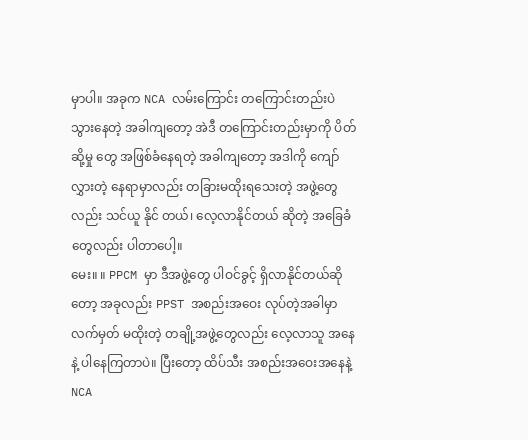မှာပါ။ အခုက NCA လမ်းကြောင်း တကြောင်းတည်းပဲ သွားနေတဲ့ အခါကျတော့ အဲဒီ တကြောင်းတည်းမှာကို ပိတ်ဆို့မှု တွေ အဖြစ်ခံနေရတဲ့ အခါကျတော့ အဒါကို ကျော်လွှားတဲ့ နေရာမှာလည်း တခြားမထိုးရသေးတဲ့ အဖွဲ့တွေလည်း သင်ယူ နိုင် တယ်၊ လေ့လာနိုင်တယ် ဆိုတဲ့ အခြေခံတွေလည်း ပါတာပေါ့။
မေး။ ။ PPCM မှာ ဒီအဖွဲ့တွေ ပါဝင်ခွင့် ရှိလာနိုင်တယ်ဆိုတော့ အခုလည်း PPST အစည်းအဝေး လုပ်တဲ့အခါမှာ လက်မှတ် မထိုးတဲ့ တချို့အဖွဲ့တွေလည်း လေ့လာသူ အနေနဲ့ ပါနေကြတာပဲ။ ပြီးတော့ ထိပ်သီး အစည်းအဝေးအနေနဲ့ NCA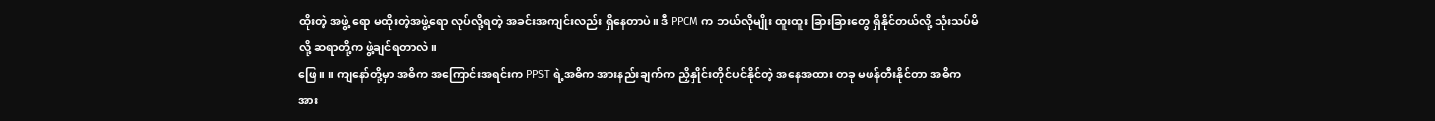ထိုးတဲ့ အဖွဲ့ ရော မထိုးတဲ့အဖွဲ့ရော လုပ်လို့ရတဲ့ အခင်းအကျင်းလည်း ရှိနေတာပဲ။ ဒီ PPCM က ဘယ်လိုမျိုး ထူးထူး ခြားခြားတွေ ရှိနိုင်တယ်လို့ သုံးသပ်မိလို့ ဆရာတို့က ဖွဲ့ချင်ရတာလဲ။
ဖြေ။ ။ ကျနော်တို့မှာ အဓိက အကြောင်းအရင်းက PPST ရဲ့အဓိက အားနည်းချက်က ညှိနှိုင်းတိုင်ပင်နိုင်တဲ့ အနေအထား တခု မဖန်တီးနိုင်တာ အဓိက အား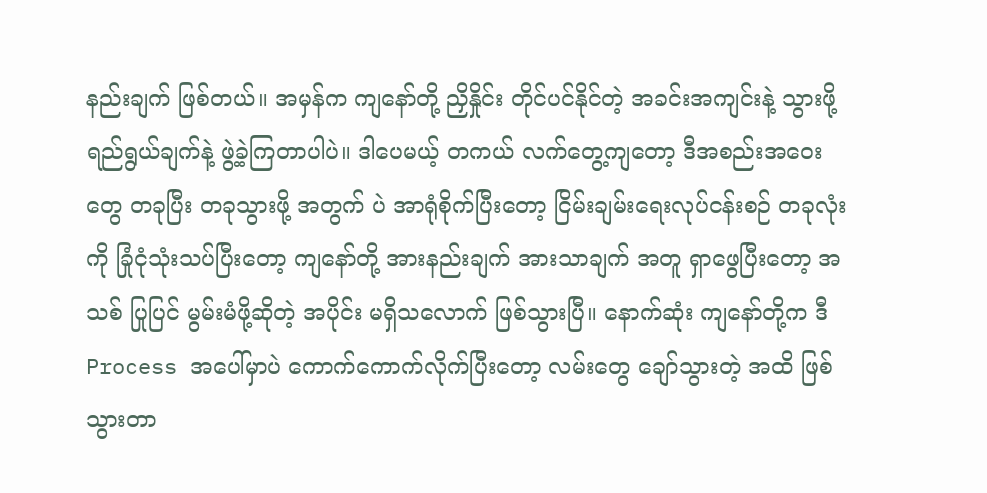နည်းချက် ဖြစ်တယ်။ အမှန်က ကျနော်တို့ ညှိနှိုင်း တိုင်ပင်နိုင်တဲ့ အခင်းအကျင်းနဲ့ သွားဖို့ ရည်ရွယ်ချက်နဲ့ ဖွဲ့ခဲ့ကြတာပါပဲ။ ဒါပေမယ့် တကယ် လက်တွေ့ကျတော့ ဒီအစည်းအဝေးတွေ တခုပြီး တခုသွားဖို့ အတွက် ပဲ အာရုံစိုက်ပြီးတော့ ငြိမ်းချမ်းရေးလုပ်ငန်းစဉ် တခုလုံးကို ခြုံငုံသုံးသပ်ပြီးတော့ ကျနော်တို့ အားနည်းချက် အားသာချက် အတူ ရှာဖွေပြီးတော့ အသစ် ပြုပြင် မွမ်းမံဖို့ဆိုတဲ့ အပိုင်း မရှိသလောက် ဖြစ်သွားပြီ။ နောက်ဆုံး ကျနော်တို့က ဒီ Process အပေါ်မှာပဲ ကောက်ကောက်လိုက်ပြီးတော့ လမ်းတွေ ချော်သွားတဲ့ အထိ ဖြစ်သွားတာ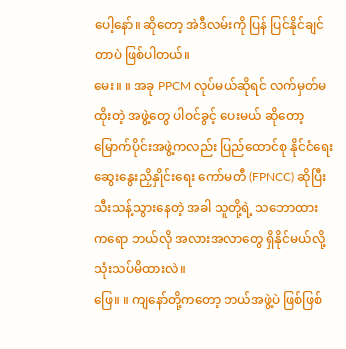ပေါ့နော်။ ဆိုတော့ အဲဒီလမ်းကို ပြန် ပြင်နိုင်ချင်တာပဲ ဖြစ်ပါတယ်။
မေး။ ။ အခု PPCM လုပ်မယ်ဆိုရင် လက်မှတ်မထိုးတဲ့ အဖွဲ့တွေ ပါဝင်ခွင့် ပေးမယ် ဆိုတော့ မြောက်ပိုင်းအဖွဲ့ကလည်း ပြည်ထောင်စု နိုင်ငံရေး ဆွေးနွေးညှိနှိုင်းရေး ကော်မတီ (FPNCC) ဆိုပြီး သီးသန့်သွားနေတဲ့ အခါ သူတို့ရဲ့ သဘောထား ကရော ဘယ်လို အလားအလာတွေ ရှိနိုင်မယ်လို့ သုံးသပ်မိထားလဲ။
ဖြေ။ ။ ကျနော်တို့ကတော့ ဘယ်အဖွဲ့ပဲ ဖြစ်ဖြစ်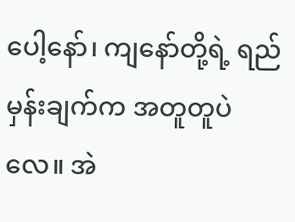ပေါ့နော်၊ ကျနော်တို့ရဲ့ ရည်မှန်းချက်က အတူတူပဲလေ။ အဲ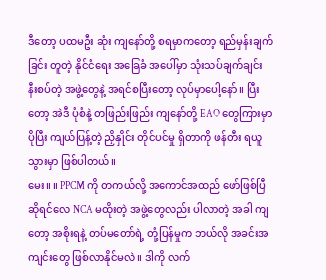ဒီတော့ ပထမဦး ဆုံး ကျနော်တို့ စရမှာကတော့ ရည်မှန်းချက်ခြင်း တူတဲ့ နိုင်ငံရေး အခြေခံ အပေါ်မှာ သုံးသပ်ချက်ချင်း နီးစပ်တဲ့ အဖွဲ့တွေနဲ့ အရင်စပြီးတော့ လုပ်မှာပေါ့နော်။ ပြီးတော့ အဲဒီ ပုံစံနဲ့ တဖြည်းဖြည်း ကျနော်တို့ EAO တွေကြားမှာ ပိုပြီး ကျယ်ပြန့်တဲ့ ညှိနှိုင်း တိုင်ပင်မှု ရှိတာကို ဖန်တီး ရယူသွားမှာ ဖြစ်ပါတယ်။
မေး။ ။ PPCM ကို တကယ်လို့ အကောင်အထည် ဖော်ဖြစ်ပြီ ဆိုရင်လေ NCA မထိုးတဲ့ အဖွဲ့တွေလည်း ပါလာတဲ့ အခါ ကျတော့ အစိုးရနဲ့ တပ်မတော်ရဲ့ တုံ့ပြန်မှုက ဘယ်လို အခင်းအကျင်းတွေ ဖြစ်လာနိုင်မလဲ။ ဒါကို လက်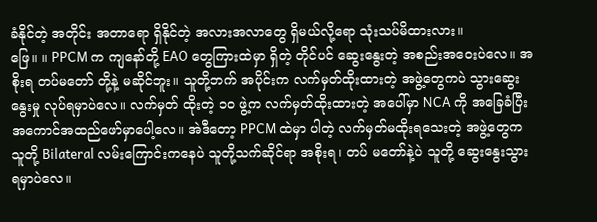ခံနိုင်တဲ့ အတိုင်း အတာရော ရှိနိုင်တဲ့ အလားအလာတွေ ရှိမယ်လို့ရော သုံးသပ်မိထားလား။
ဖြေ။ ။ PPCM က ကျနော်တို့ EAO တွေကြားထဲမှာ ရှိတဲ့ တိုင်ပင် ဆွေးနွေးတဲ့ အစည်းအဝေးပဲလေ။ အစိုးရ တပ်မတော် တို့နဲ့ မဆိုင်ဘူး။ သူတို့ဘက် အပိုင်းက လက်မှတ်ထိုးထားတဲ့ အဖွဲ့တွေကပဲ သွားဆွေးနွေးမှု လုပ်ရမှာပဲလေ။ လက်မှတ် ထိုးတဲ့ ၁၀ ဖွဲ့က လက်မှတ်ထိုးထားတဲ့ အပေါ်မှာ NCA ကို အခြေခံပြီး အကောင်အထည်ဖော်မှာပေါ့လေ။ အဲဒီတော့ PPCM ထဲမှာ ပါတဲ့ လက်မှတ်မထိုးရသေးတဲ့ အဖွဲ့တွေက သူတို့ Bilateral လမ်းကြောင်းကနေပဲ သူတို့သက်ဆိုင်ရာ အစိုးရ၊ တပ် မတော်နဲ့ပဲ သူတို့ ဆွေးနွေးသွားရမှာပဲလေ။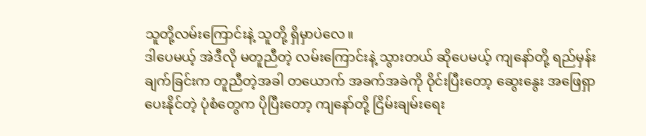သူတို့လမ်းကြောင်းနဲ့ သူတို့ ရှိမှာပဲလေ။
ဒါပေမယ့် အဲဒီလို မတူညီတဲ့ လမ်းကြောင်းနဲ့ သွားတယ် ဆိုပေမယ့် ကျနော်တို့ ရည်မှန်းချက်ခြင်းက တူညီတဲ့အခါ တယောက် အခက်အခဲကို ဝိုင်းပြီးတော့ ဆွေးနွေး အဖြေရှာပေးနိုင်တဲ့ ပုံစံတွေက ပိုပြီးတော့ ကျနော်တို့ ငြိမ်းချမ်းရေး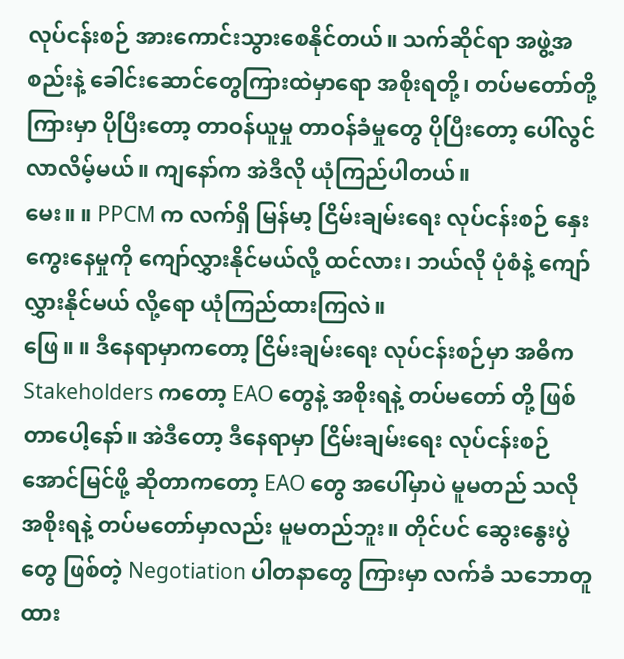လုပ်ငန်းစဉ် အားကောင်းသွားစေနိုင်တယ်။ သက်ဆိုင်ရာ အဖွဲ့အစည်းနဲ့ ခေါင်းဆောင်တွေကြားထဲမှာရော အစိုးရတို့၊ တပ်မတော်တို့ ကြားမှာ ပိုပြီးတော့ တာဝန်ယူမှု တာဝန်ခံမှုတွေ ပိုပြီးတော့ ပေါ်လွင်လာလိမ့်မယ်။ ကျနော်က အဲဒီလို ယုံကြည်ပါတယ်။
မေး။ ။ PPCM က လက်ရှိ မြန်မာ့ ငြိမ်းချမ်းရေး လုပ်ငန်းစဉ် နှေးကွေးနေမှုကို ကျော်လွှားနိုင်မယ်လို့ ထင်လား၊ ဘယ်လို ပုံစံနဲ့ ကျော်လွှားနိုင်မယ် လို့ရော ယုံကြည်ထားကြလဲ။
ဖြေ။ ။ ဒီနေရာမှာကတော့ ငြိမ်းချမ်းရေး လုပ်ငန်းစဉ်မှာ အဓိက Stakeholders ကတော့ EAO တွေနဲ့ အစိုးရနဲ့ တပ်မတော် တို့ ဖြစ်တာပေါ့နော်။ အဲဒီတော့ ဒီနေရာမှာ ငြိမ်းချမ်းရေး လုပ်ငန်းစဉ် အောင်မြင်ဖို့ ဆိုတာကတော့ EAO တွေ အပေါ်မှာပဲ မူမတည် သလို အစိုးရနဲ့ တပ်မတော်မှာလည်း မူမတည်ဘူး။ တိုင်ပင် ဆွေးနွေးပွဲတွေ ဖြစ်တဲ့ Negotiation ပါတနာတွေ ကြားမှာ လက်ခံ သဘောတူထား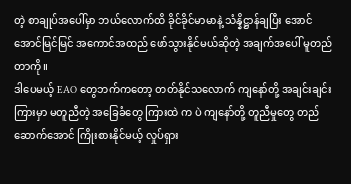တဲ့ စာချုပ်အပေါ်မှာ ဘယ်လောက်ထိ ခိုင်ခိုင်မာမာနဲ့ သံန္နိဋ္ဌာန်ချပြီး အောင်အောင်မြင်မြင် အကောင်အထည် ဖော်သွားနိုင်မယ်ဆိုတဲ့ အချက်အပေါ် မူတည်တာကို။
ဒါပေမယ့် EAO တွေဘက်ကတော့ တတ်နိုင်သလောက် ကျနော်တို့ အချင်းချင်းကြားမှာ မတူညီတဲ့ အခြေခံတွေ ကြားထဲ က ပဲ ကျနော်တို့ တူညီမှုတွေ တည်ဆောက်အောင် ကြိုးစားနိုင်မယ့် လှုပ်ရှား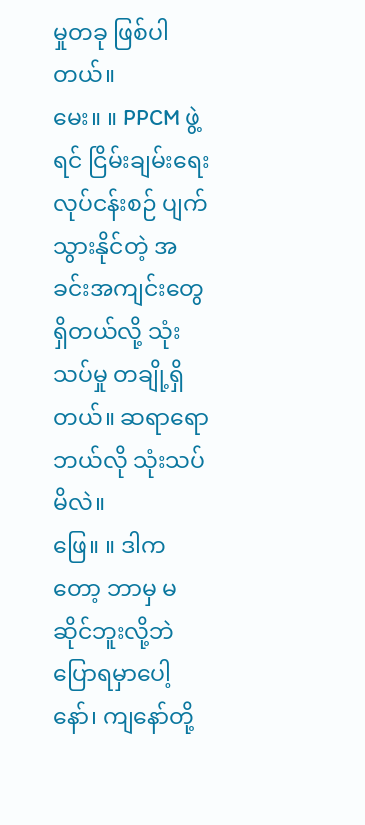မှုတခု ဖြစ်ပါတယ်။
မေး။ ။ PPCM ဖွဲ့ရင် ငြိမ်းချမ်းရေး လုပ်ငန်းစဉ် ပျက်သွားနိုင်တဲ့ အခင်းအကျင်းတွေ ရှိတယ်လို့ သုံးသပ်မှု တချို့ရှိတယ်။ ဆရာရော ဘယ်လို သုံးသပ်မိလဲ။
ဖြေ။ ။ ဒါကတော့ ဘာမှ မဆိုင်ဘူးလို့ဘဲ ပြောရမှာပေါ့နော်၊ ကျနော်တို့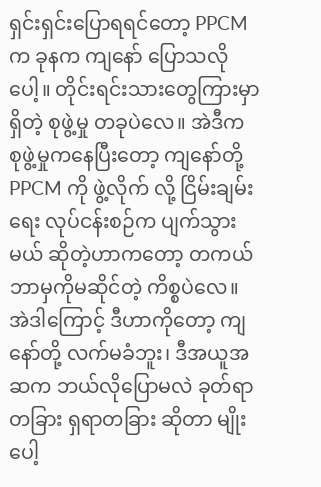ရှင်းရှင်းပြောရရင်တော့ PPCM က ခုနက ကျနော် ပြောသလိုပေါ့။ တိုင်းရင်းသားတွေကြားမှာ ရှိတဲ့ စုဖွဲ့မှု တခုပဲလေ။ အဲဒီက စုဖွဲ့မှုကနေပြီးတော့ ကျနော်တို့ PPCM ကို ဖွဲ့လိုက် လို့ ငြိမ်းချမ်းရေး လုပ်ငန်းစဉ်က ပျက်သွားမယ် ဆိုတဲ့ဟာကတော့ တကယ် ဘာမှကိုမဆိုင်တဲ့ ကိစ္စပဲလေ။
အဲဒါကြောင့် ဒီဟာကိုတော့ ကျနော်တို့ လက်မခံဘူး၊ ဒီအယူအဆက ဘယ်လိုပြောမလဲ ခုတ်ရာ တခြား ရှရာတခြား ဆိုတာ မျိုးပေါ့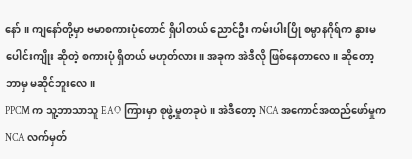နော်။ ကျနော်တို့မှာ ဗမာစကားပုံတောင် ရှိပါတယ် ညောင်ဦး ကမ်းပါးပြို စမ္ပာနဂိုရ်က နွားမ ပေါင်းကျိုး ဆိုတဲ့ စကားပုံ ရှိတယ် မဟုတ်လား။ အခုက အဲဒီလို ဖြစ်နေတာလေ။ ဆိုတော့ ဘာမှ မဆိုင်ဘူးလေ။
PPCM က သူ့ဘာသာသူ EAO ကြားမှာ စုဖွဲ့မှုတခုပဲ။ အဲဒီတော့ NCA အကောင်အထည်ဖော်မှုက NCA လက်မှတ်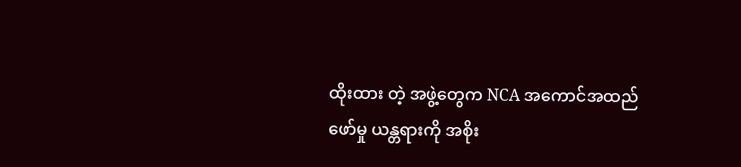ထိုးထား တဲ့ အဖွဲ့တွေက NCA အကောင်အထည်ဖော်မှု ယန္တရားကို အစိုး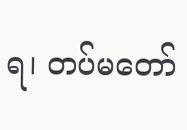ရ၊ တပ်မတော်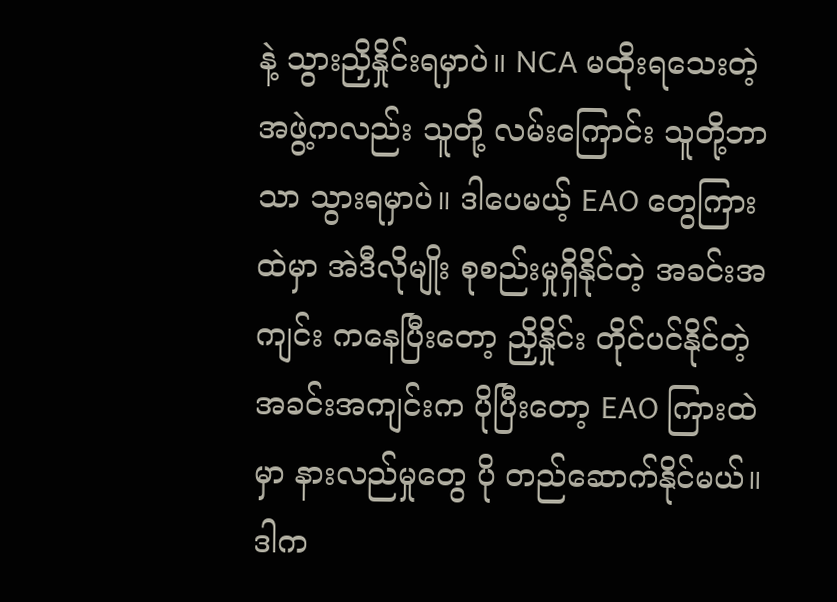နဲ့ သွားညှိနှိုင်းရမှာပဲ။ NCA မထိုးရသေးတဲ့ အဖွဲ့ကလည်း သူတို့ လမ်းကြောင်း သူတို့ဘာသာ သွားရမှာပဲ။ ဒါပေမယ့် EAO တွေကြားထဲမှာ အဲဒီလိုမျိုး စုစည်းမှုရှိနိုင်တဲ့ အခင်းအကျင်း ကနေပြီးတော့ ညှိနှိုင်း တိုင်ပင်နိုင်တဲ့ အခင်းအကျင်းက ပိုပြီးတော့ EAO ကြားထဲမှာ နားလည်မှုတွေ ပို တည်ဆောက်နိုင်မယ်။ ဒါက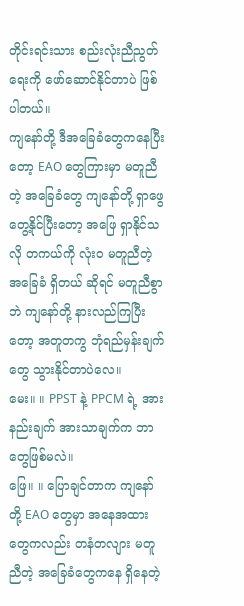တိုင်းရင်းသား စည်းလုံးညီညွတ်ရေးကို ဖော်ဆောင်နိုင်တာပဲ ဖြစ်ပါတယ်။
ကျနော်တို့ ဒီအခြေခံတွေကနေပြီးတော့ EAO တွေကြားမှာ မတူညီတဲ့ အခြေခံတွေ ကျနော်တို့ ရှာဖွေတွေ့နိုင်ပြီးတော့ အဖြေ ရှာနိုင်သလို တကယ်ကို လုံးဝ မတူညီတဲ့ အခြေခံ ရှိတယ် ဆိုရင် မတူညီစွာဘဲ ကျနော်တို့ နားလည်ကြပြီးတော့ အတူတကွ ဘုံရည်မှန်းချက်တွေ သွားနိုင်တာပဲလေ။
မေး။ ။ PPST နဲ့ PPCM ရဲ့ အားနည်းချက် အားသာချက်က ဘာတွေဖြစ်မလဲ။
ဖြေ။ ။ ပြောချင်တာက ကျနော်တို့ EAO တွေမှာ အနေအထားတွေကလည်း တနံတလျား မတူညီတဲ့ အခြေခံတွေကနေ ရှိနေတဲ့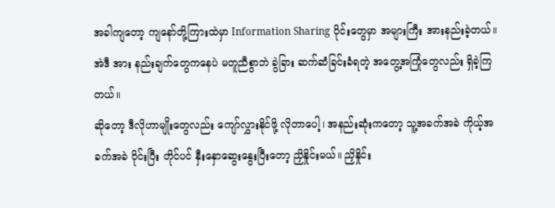အခါကျတော့ ကျနော်တို့ကြားထဲမှာ Information Sharing ပိုင်းတွေမှာ အများကြီး အားနည်းခဲ့တယ်။ အဲဒီ အား နည်းချက်တွေကနေပဲ မတူညီစွာဘဲ ခွဲခြား ဆက်ဆံခြင်းခံရတဲ့ အတွေ့အကြုံတွေလည်း ရှိခဲ့ကြတယ်။
ဆိုတော့ ဒီလိုဟာမျိုးတွေလည်း ကျော်လွှားနိုင်ဖို့ လိုတာပေါ့၊ အနည်းဆုံးကတော့ သူ့အခက်အခဲ ကိုယ့်အခက်အခဲ ဝိုင်းပြီး တိုင်ပင် နှီးနှောဆွေးနွေးပြီးတော့ ညှိနှိုင်းမယ်။ ညှိနှိုင်း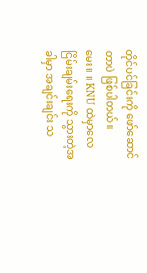တိုင်ပင်ခြင်းကို ဖော်ဆောင်တာပဲ ဖြစ်ပါတယ်။
မေး။ ။ KNU ထဲမှာလေ ငြိမ်းချမ်းရေးကို သွားတဲ့အခါမှာ အချင်းချင်း သ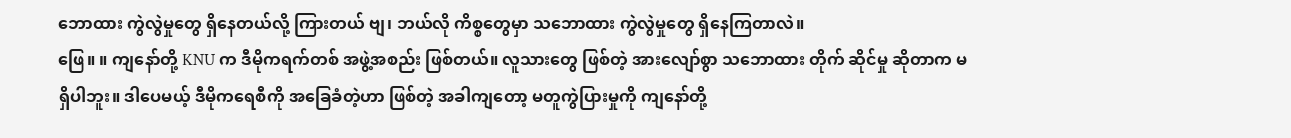ဘောထား ကွဲလွဲမှုတွေ ရှိနေတယ်လို့ ကြားတယ် ဗျ၊ ဘယ်လို ကိစ္စတွေမှာ သဘောထား ကွဲလွဲမှုတွေ ရှိနေကြတာလဲ။
ဖြေ။ ။ ကျနော်တို့ KNU က ဒီမိုကရက်တစ် အဖွဲ့အစည်း ဖြစ်တယ်။ လူသားတွေ ဖြစ်တဲ့ အားလျော်စွာ သဘောထား တိုက် ဆိုင်မှု ဆိုတာက မရှိပါဘူး။ ဒါပေမယ့် ဒီမိုကရေစီကို အခြေခံတဲ့ဟာ ဖြစ်တဲ့ အခါကျတော့ မတူကွဲပြားမှုကို ကျနော်တို့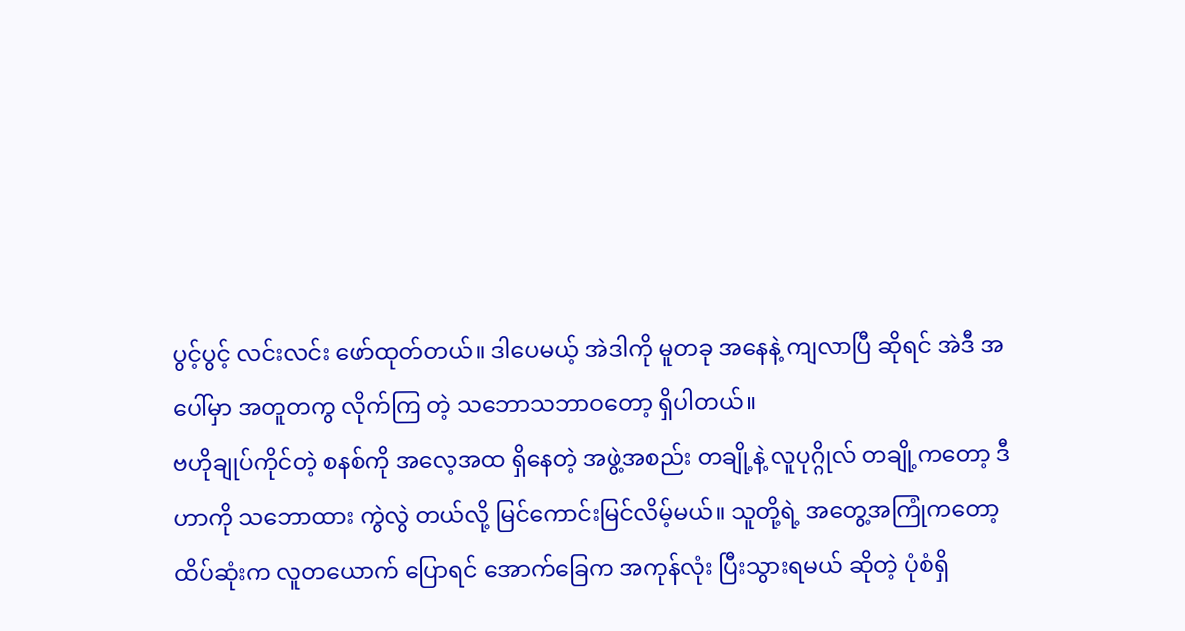ပွင့်ပွင့် လင်းလင်း ဖော်ထုတ်တယ်။ ဒါပေမယ့် အဲဒါကို မူတခု အနေနဲ့ ကျလာပြီ ဆိုရင် အဲဒီ အပေါ်မှာ အတူတကွ လိုက်ကြ တဲ့ သဘောသဘာဝတော့ ရှိပါတယ်။
ဗဟိုချုပ်ကိုင်တဲ့ စနစ်ကို အလေ့အထ ရှိနေတဲ့ အဖွဲ့အစည်း တချို့နဲ့ လူပုဂ္ဂိုလ် တချို့ကတော့ ဒီဟာကို သဘောထား ကွဲလွဲ တယ်လို့ မြင်ကောင်းမြင်လိမ့်မယ်။ သူတို့ရဲ့ အတွေ့အကြုံကတော့ ထိပ်ဆုံးက လူတယောက် ပြောရင် အောက်ခြေက အကုန်လုံး ပြီးသွားရမယ် ဆိုတဲ့ ပုံစံရှိ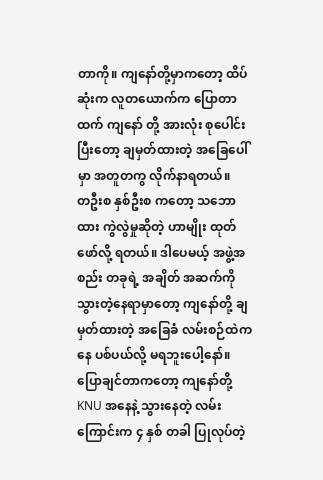တာကို။ ကျနော်တို့မှာကတော့ ထိပ်ဆုံးက လူတယောက်က ပြောတာထက် ကျနော် တို့ အားလုံး စုပေါင်းပြီးတော့ ချမှတ်ထားတဲ့ အခြေပေါ်မှာ အတူတကွ လိုက်နာရတယ်။
တဦးစ နှစ်ဦးစ ကတော့ သဘောထား ကွဲလွဲမှုဆိုတဲ့ ဟာမျိုး ထုတ်ဖော်လို့ ရတယ်။ ဒါပေမယ့် အဖွဲ့အစည်း တခုရဲ့ အချိတ် အဆက်ကို သွားတဲ့နေရာမှာတော့ ကျနော်တို့ ချမှတ်ထားတဲ့ အခြေခံ လမ်းစဉ်ထဲကနေ ပစ်ပယ်လို့ မရဘူးပေါ့နော်။
ပြောချင်တာကတော့ ကျနော်တို့ KNU အနေနဲ့ သွားနေတဲ့ လမ်းကြောင်းက ၄ နှစ် တခါ ပြုလုပ်တဲ့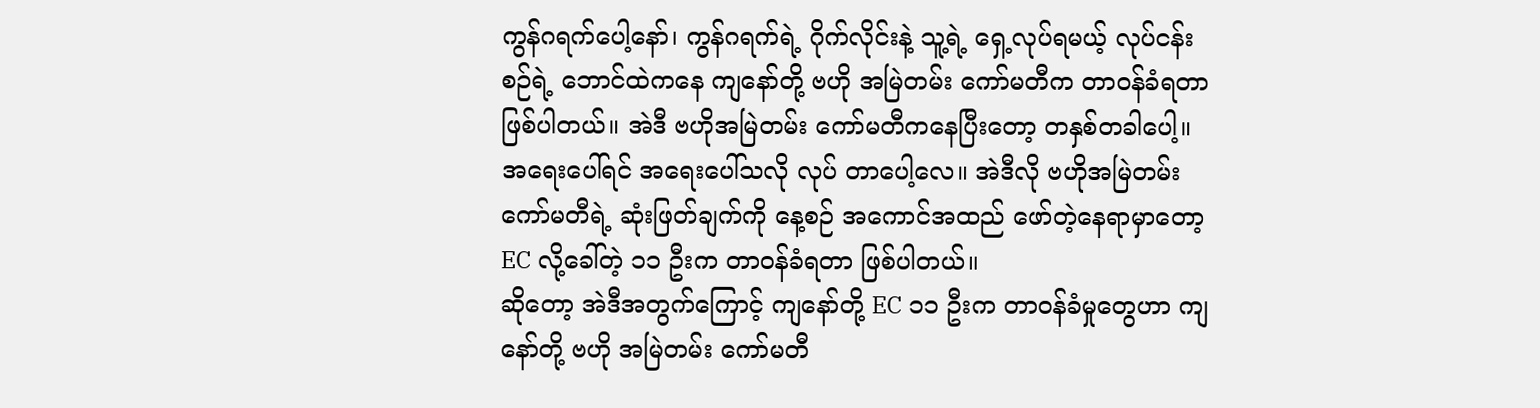ကွန်ဂရက်ပေါ့နော်၊ ကွန်ဂရက်ရဲ့ ဂိုက်လိုင်းနဲ့ သူ့ရဲ့ ရှေ့လုပ်ရမယ့် လုပ်ငန်းစဉ်ရဲ့ ဘောင်ထဲကနေ ကျနော်တို့ ဗဟို အမြဲတမ်း ကော်မတီက တာဝန်ခံရတာ ဖြစ်ပါတယ်။ အဲဒီ ဗဟိုအမြဲတမ်း ကော်မတီကနေပြီးတော့ တနှစ်တခါပေါ့။ အရေးပေါ်ရင် အရေးပေါ်သလို လုပ် တာပေါ့လေ။ အဲဒီလို ဗဟိုအမြဲတမ်း ကော်မတီရဲ့ ဆုံးဖြတ်ချက်ကို နေ့စဉ် အကောင်အထည် ဖော်တဲ့နေရာမှာတော့ EC လို့ခေါ်တဲ့ ၁၁ ဦးက တာဝန်ခံရတာ ဖြစ်ပါတယ်။
ဆိုတော့ အဲဒီအတွက်ကြောင့် ကျနော်တို့ EC ၁၁ ဦးက တာဝန်ခံမှုတွေဟာ ကျနော်တို့ ဗဟို အမြဲတမ်း ကော်မတီ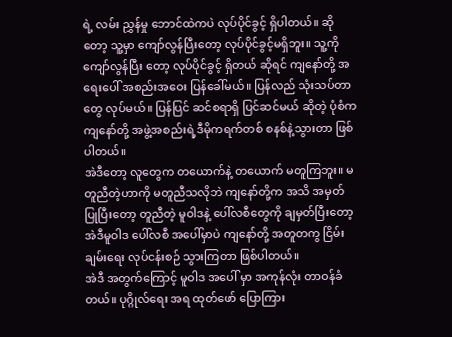ရဲ့ လမ်း ညွှန်မှု ဘောင်ထဲကပဲ လုပ်ပိုင်ခွင့် ရှိပါတယ်။ ဆိုတော့ သူ့မှာ ကျော်လွန်ပြီးတော့ လုပ်ပိုင်ခွင့်မရှိဘူး။ သူ့ကို ကျော်လွန်ပြီး တော့ လုပ်ပိုင်ခွင့် ရှိတယ် ဆိုရင် ကျနော်တို့ အရေးပေါ် အစည်းအဝေး ပြန်ခေါ်မယ်။ ပြန်လည် သုံးသပ်တာတွေ လုပ်မယ်။ ပြန်ပြင် ဆင်စရာရှိ ပြင်ဆင်မယ် ဆိုတဲ့ ပုံစံက ကျနော်တို့ အဖွဲ့အစည်းရဲ့ဒီမိုကရက်တစ် စနစ်နဲ့သွားတာ ဖြစ်ပါတယ်။
အဲဒီတော့ လူတွေက တယောက်နဲ့ တယောက် မတူကြဘူး။ မတူညီတဲ့ဟာကို မတူညီသလိုဘဲ ကျနော်တို့က အသိ အမှတ် ပြုပြီးတော့ တူညီတဲ့ မူဝါဒနဲ့ ပေါ်လစီတွေကို ချမှတ်ပြီးတော့ အဲဒီမူဝါဒ ပေါ်လစီ အပေါ်မှာပဲ ကျနော်တို့ အတူတကွ ငြိမ်းချမ်းရေး လုပ်ငန်းစဉ် သွားကြတာ ဖြစ်ပါတယ်။
အဲဒီ အတွက်ကြောင့် မူဝါဒ အပေါ် မှာ အကုန်လုံး တာဝန်ခံတယ်။ ပုဂ္ဂိုလ်ရေး အရ ထုတ်ဖော် ပြောကြား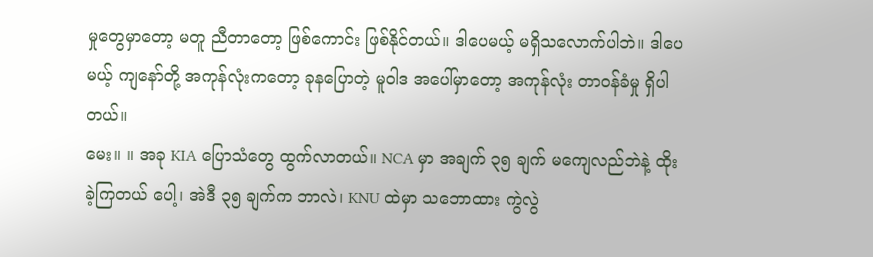မှုတွေမှာတော့ မတူ ညီတာတော့ ဖြစ်ကောင်း ဖြစ်နိုင်တယ်။ ဒါပေမယ့် မရှိသလောက်ပါဘဲ။ ဒါပေမယ့် ကျနော်တို့ အကုန်လုံးကတော့ ခုနပြောတဲ့ မူဝါဒ အပေါ်မှာတော့ အကုန်လုံး တာဝန်ခံမှု ရှိပါတယ်။
မေး။ ။ အခု KIA ပြောသံတွေ ထွက်လာတယ်။ NCA မှာ အချက် ၃၅ ချက် မကျေလည်ဘဲနဲ့ ထိုးခဲ့ကြတယ် ပေါ့၊ အဲဒီ ၃၅ ချက်က ဘာလဲ၊ KNU ထဲမှာ သဘောထား ကွဲလွဲ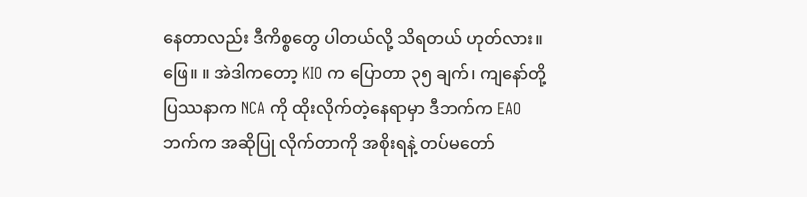နေတာလည်း ဒီကိစ္စတွေ ပါတယ်လို့ သိရတယ် ဟုတ်လား။
ဖြေ။ ။ အဲဒါကတော့ KIO က ပြောတာ ၃၅ ချက်၊ ကျနော်တို့ ပြဿနာက NCA ကို ထိုးလိုက်တဲ့နေရာမှာ ဒီဘက်က EAO ဘက်က အဆိုပြု လိုက်တာကို အစိုးရနဲ့ တပ်မတော်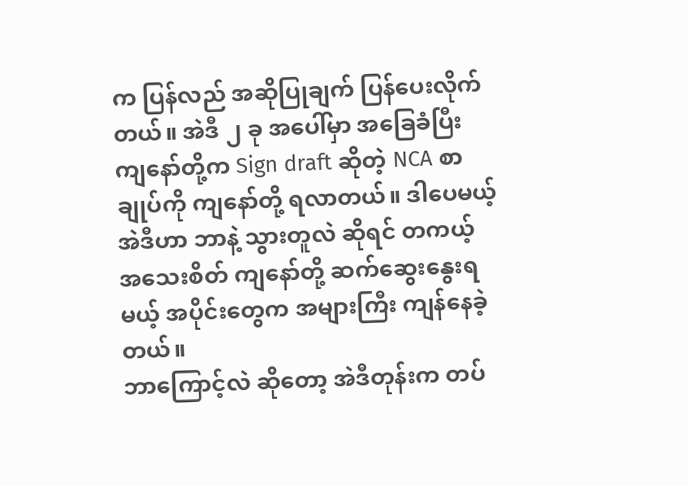က ပြန်လည် အဆိုပြုချက် ပြန်ပေးလိုက်တယ်။ အဲဒီ ၂ ခု အပေါ်မှာ အခြေခံပြီး ကျနော်တို့က Sign draft ဆိုတဲ့ NCA စာချုပ်ကို ကျနော်တို့ ရလာတယ်။ ဒါပေမယ့် အဲဒီဟာ ဘာနဲ့ သွားတူလဲ ဆိုရင် တကယ့် အသေးစိတ် ကျနော်တို့ ဆက်ဆွေးနွေးရမယ့် အပိုင်းတွေက အများကြီး ကျန်နေခဲ့တယ်။
ဘာကြောင့်လဲ ဆိုတော့ အဲဒီတုန်းက တပ်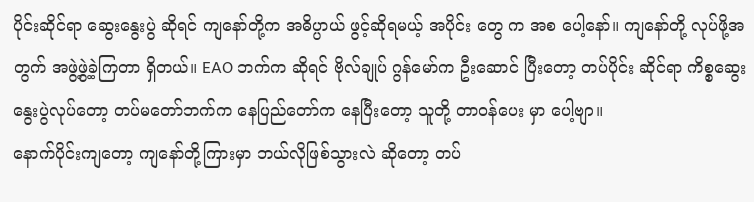ပိုင်းဆိုင်ရာ ဆွေးနွေးပွဲ ဆိုရင် ကျနော်တို့က အဓိပ္ပာယ် ဖွင့်ဆိုရမယ့် အပိုင်း တွေ က အစ ပေါ့နော်။ ကျနော်တို့ လုပ်ဖို့အတွက် အဖွဲ့ဖွဲ့ခဲ့ကြတာ ရှိတယ်။ EAO ဘက်က ဆိုရင် ဗိုလ်ချုပ် ဂွန်မော်က ဦးဆောင် ပြီးတော့ တပ်ပိုင်း ဆိုင်ရာ ကိစ္စဆွေးနွေးပွဲလုပ်တော့ တပ်မတော်ဘက်က နေပြည်တော်က နေပြီးတော့ သူတို့ တာဝန်ပေး မှာ ပေါ့ဗျာ။
နောက်ပိုင်းကျတော့ ကျနော်တို့ကြားမှာ ဘယ်လိုဖြစ်သွားလဲ ဆိုတော့ တပ်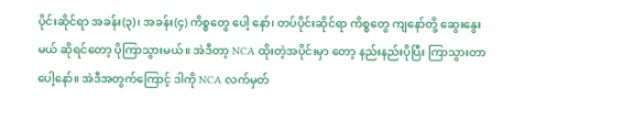ပိုင်းဆိုင်ရာ အခန်း(၃)၊ အခန်း(၄) ကိစ္စတွေ ပေါ့ နော်၊ တပ်ပိုင်းဆိုင်ရာ ကိစ္စတွေ ကျနော်တို့ ဆွေးနွေးမယ် ဆိုရင်တော့ ပိုကြာသွားမယ်။ အဲဒီတာ့ NCA ထိုးတဲ့အပိုင်းမှာ တော့ နည်းနည်းပိုပြီး ကြာသွားတာပေါ့နော်။ အဲဒီအတွက်ကြောင့် ဒါကို NCA လက်မှတ်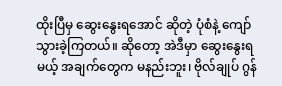ထိုးပြီမှ ဆွေးနွေးရအောင် ဆိုတဲ့ ပုံစံနဲ့ ကျော်သွားခဲ့ကြတယ်။ ဆိုတော့ အဲဒီမှာ ဆွေးနွေးရမယ့် အချက်တွေက မနည်းဘူး၊ ဗိုလ်ချုပ် ဂွန်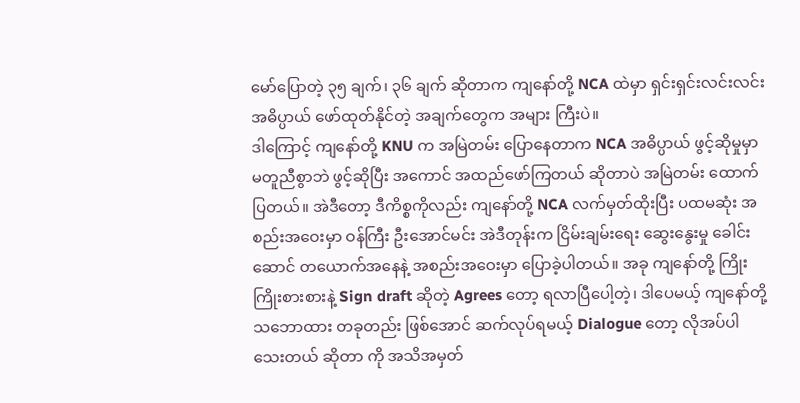မော်ပြောတဲ့ ၃၅ ချက်၊ ၃၆ ချက် ဆိုတာက ကျနော်တို့ NCA ထဲမှာ ရှင်းရှင်းလင်းလင်း အဓိပ္ပာယ် ဖော်ထုတ်နိုင်တဲ့ အချက်တွေက အများ ကြီးပဲ။
ဒါကြောင့် ကျနော်တို့ KNU က အမြဲတမ်း ပြောနေတာက NCA အဓိပ္ပာယ် ဖွင့်ဆိုမှုမှာ မတူညီစွာဘဲ ဖွင့်ဆိုပြီး အကောင် အထည်ဖော်ကြတယ် ဆိုတာပဲ အမြဲတမ်း ထောက်ပြတယ်။ အဲဒီတော့ ဒီကိစ္စကိုလည်း ကျနော်တို့ NCA လက်မှတ်ထိုးပြီး ပထမဆုံး အစည်းအဝေးမှာ ဝန်ကြီး ဦးအောင်မင်း အဲဒီတုန်းက ငြိမ်းချမ်းရေး ဆွေးနွေးမှု ခေါင်းဆောင် တယောက်အနေနဲ့ အစည်းအဝေးမှာ ပြောခဲ့ပါတယ်။ အခု ကျနော်တို့ ကြိုးကြိုးစားစားနဲ့ Sign draft ဆိုတဲ့ Agrees တော့ ရလာပြီပေါ့တဲ့၊ ဒါပေမယ့် ကျနော်တို့ သဘောထား တခုတည်း ဖြစ်အောင် ဆက်လုပ်ရမယ့် Dialogue တော့ လိုအပ်ပါသေးတယ် ဆိုတာ ကို အသိအမှတ်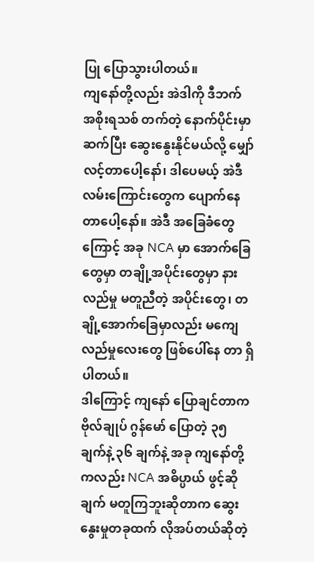ပြု ပြောသွားပါတယ်။
ကျနော်တို့လည်း အဲဒါကို ဒီဘက် အစိုးရသစ် တက်တဲ့ နောက်ပိုင်းမှာ ဆက်ပြီး ဆွေးနွေးနိုင်မယ်လို့ မျှော်လင့်တာပေါ့နော်၊ ဒါပေမယ့် အဲဒီလမ်းကြောင်းတွေက ပျောက်နေတာပေါ့နော်။ အဲဒီ အခြေခံတွေကြောင့် အခု NCA မှာ အောက်ခြေတွေမှာ တချို့အပိုင်းတွေမှာ နားလည်မှု မတူညီတဲ့ အပိုင်းတွေ၊ တချို့အောက်ခြေမှာလည်း မကျေလည်မှုလေးတွေ ဖြစ်ပေါ်နေ တာ ရှိပါတယ်။
ဒါကြောင့် ကျနော် ပြောချင်တာက ဗိုလ်ချုပ် ဂွန်မော် ပြောတဲ့ ၃၅ ချက်နဲ့ ၃၆ ချက်နဲ့ အခု ကျနော်တို့ကလည်း NCA အဓိပ္ပာယ် ဖွင့်ဆိုချက် မတူကြဘူးဆိုတာက ဆွေးနွေးမှုတခုထက် လိုအပ်တယ်ဆိုတဲ့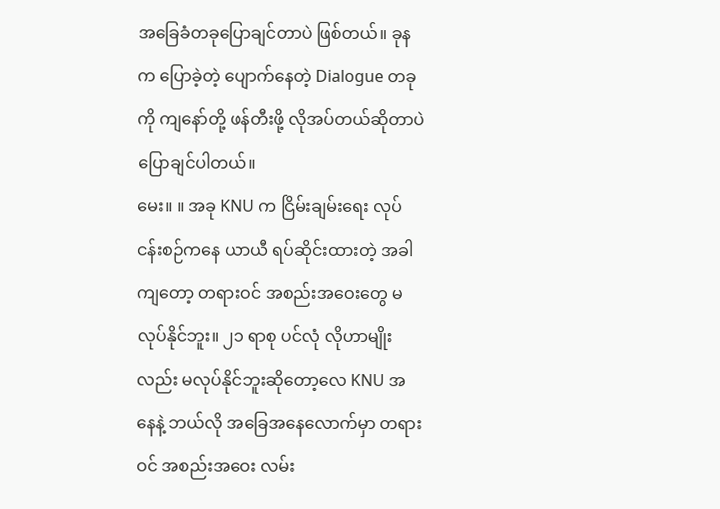အခြေခံတခုပြောချင်တာပဲ ဖြစ်တယ်။ ခုနက ပြောခဲ့တဲ့ ပျောက်နေတဲ့ Dialogue တခုကို ကျနော်တို့ ဖန်တီးဖို့ လိုအပ်တယ်ဆိုတာပဲ ပြောချင်ပါတယ်။
မေး။ ။ အခု KNU က ငြိမ်းချမ်းရေး လုပ်ငန်းစဉ်ကနေ ယာယီ ရပ်ဆိုင်းထားတဲ့ အခါကျတော့ တရားဝင် အစည်းအဝေးတွေ မလုပ်နိုင်ဘူး။ ၂၁ ရာစု ပင်လုံ လိုဟာမျိုးလည်း မလုပ်နိုင်ဘူးဆိုတော့လေ KNU အနေနဲ့ ဘယ်လို အခြေအနေလောက်မှာ တရားဝင် အစည်းအဝေး လမ်း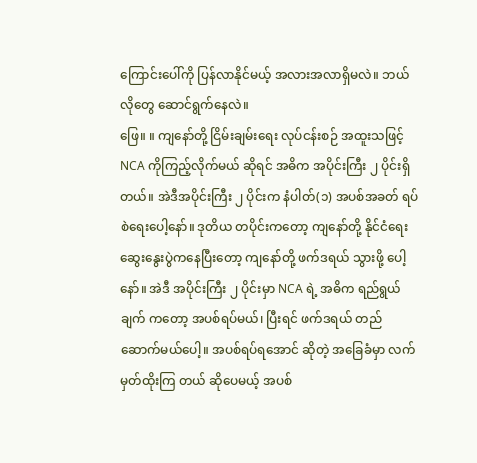ကြောင်းပေါ်ကို ပြန်လာနိုင်မယ့် အလားအလာရှိမလဲ။ ဘယ်လိုတွေ ဆောင်ရွက်နေလဲ။
ဖြေ။ ။ ကျနော်တို့ ငြိမ်းချမ်းရေး လုပ်ငန်းစဉ် အထူးသဖြင့် NCA ကိုကြည့်လိုက်မယ် ဆိုရင် အဓိက အပိုင်းကြီး ၂ ပိုင်းရှိ တယ်။ အဲဒီအပိုင်းကြီး ၂ ပိုင်းက နံပါတ်(၁) အပစ်အခတ် ရပ်စဲရေးပေါ့နော်။ ဒုတိယ တပိုင်းကတော့ ကျနော်တို့ နိုင်ငံရေး ဆွေးနွေးပွဲကနေပြီးတော့ ကျနော်တို့ ဖက်ဒရယ် သွားဖို့ ပေါ့နော်။ အဲဒီ အပိုင်းကြီး ၂ ပိုင်းမှာ NCA ရဲ့ အဓိက ရည်ရွယ်ချက် ကတော့ အပစ်ရပ်မယ်၊ ပြီးရင် ဖက်ဒရယ် တည်ဆောက်မယ်ပေါ့။ အပစ်ရပ်ရအောင် ဆိုတဲ့ အခြေခံမှာ လက်မှတ်ထိုးကြ တယ် ဆိုပေမယ့် အပစ်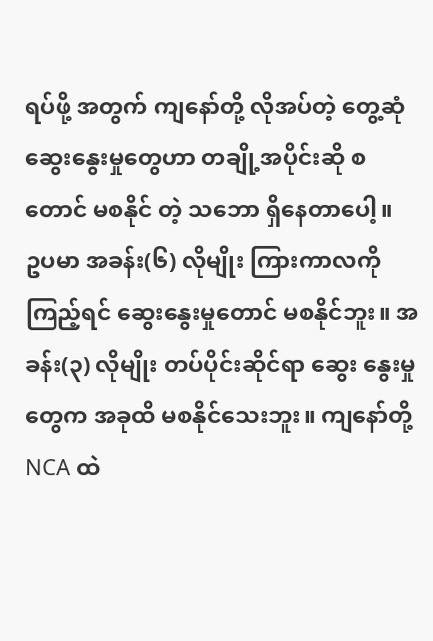ရပ်ဖို့ အတွက် ကျနော်တို့ လိုအပ်တဲ့ တွေ့ဆုံ ဆွေးနွေးမှုတွေဟာ တချို့အပိုင်းဆို စတောင် မစနိုင် တဲ့ သဘော ရှိနေတာပေါ့။
ဥပမာ အခန်း(၆) လိုမျိုး ကြားကာလကို ကြည့်ရင် ဆွေးနွေးမှုတောင် မစနိုင်ဘူး။ အခန်း(၃) လိုမျိုး တပ်ပိုင်းဆိုင်ရာ ဆွေး နွေးမှုတွေက အခုထိ မစနိုင်သေးဘူး။ ကျနော်တို့ NCA ထဲ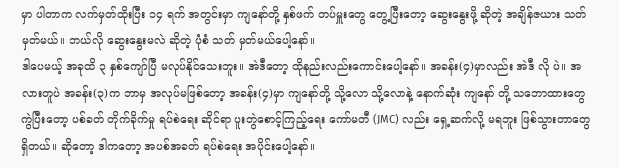မှာ ပါတာက လက်မှတ်ထိုးပြီး ၁၄ ရက် အတွင်းမှာ ကျနော်တို့ နှစ်ဖက် တပ်မှူးတွေ တွေ့ပြီးတော့ ဆွေးနွေးဖို့ ဆိုတဲ့ အချိန်ဇယား သတ်မှတ်မယ်။ ဘယ်လို ဆွေးနွေးမလဲ ဆိုတဲ့ ပုံစံ သတ် မှတ်မယ်ပေါ့နော်။
ဒါပေမယ့် အခုထိ ၃ နှစ်ကျော်ပြီ မလုပ်နိုင်သေးဘူး။ အဲဒီတော့ ထိုနည်းလည်းကောင်းပေါ့နော်။ အခန်း(၄)မှာလည်း အဲဒီ လို ပဲ။ အလားတူပဲ အခန်း(၃)က ဘာမှ အလုပ်မဖြစ်တော့ အခန်း(၄)မှာ ကျနော်တို့ သို့လော သို့လောနဲ့ နောက်ဆုံး ကျနော် တို့ သဘောထားတွေ ကွဲပြီးတော့ ပစ်ခတ် တိုက်ခိုက်မှု ရပ်စဲရေး ဆိုင်ရာ ပူးတွဲစောင့်ကြည့်ရေး ကော်မတီ (JMC) လည်း ရှေ့ဆက်လို့ မရဘူး ဖြစ်သွားတာတွေ ရှိတယ်။ ဆိုတော့ ဒါကတော့ အပစ်အခတ် ရပ်စဲရေး အပိုင်းပေါ့နော်။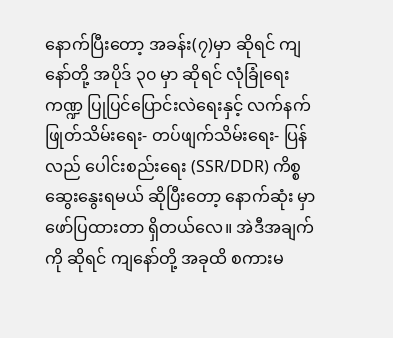နောက်ပြီးတော့ အခန်း(၇)မှာ ဆိုရင် ကျနော်တို့ အပိုဒ် ၃၀ မှာ ဆိုရင် လုံခြုံရေး ကဏ္ဍ ပြုပြင်ပြောင်းလဲရေးနှင့် လက်နက် ဖြုတ်သိမ်းရေး- တပ်ဖျက်သိမ်းရေး- ပြန်လည် ပေါင်းစည်းရေး (SSR/DDR) ကိစ္စ ဆွေးနွေးရမယ် ဆိုပြီးတော့ နောက်ဆုံး မှာ ဖော်ပြထားတာ ရှိတယ်လေ။ အဲဒီအချက်ကို ဆိုရင် ကျနော်တို့ အခုထိ စကားမ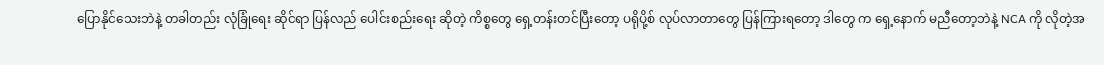ပြောနိုင်သေးဘဲနဲ့ တခါတည်း လုံခြုံရေး ဆိုင်ရာ ပြန်လည် ပေါင်းစည်းရေး ဆိုတဲ့ ကိစ္စတွေ ရှေ့တန်းတင်ပြီးတော့ ပရိုပို့စ် လုပ်လာတာတွေ ပြန်ကြားရတော့ ဒါတွေ က ရှေ့နောက် မညီတော့ဘဲနဲ့ NCA ကို လိုတဲ့အ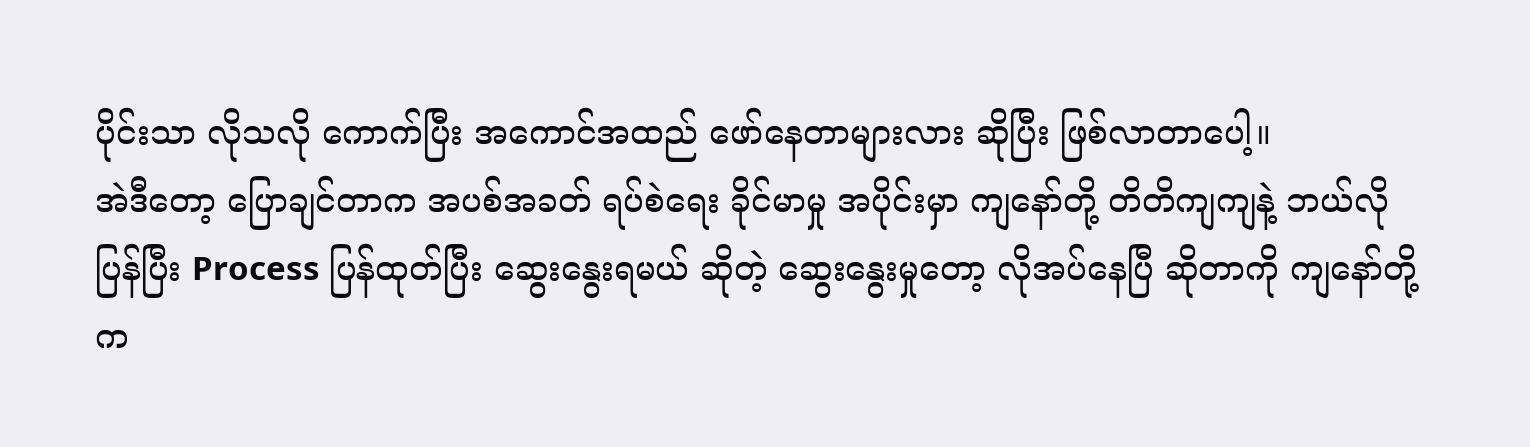ပိုင်းသာ လိုသလို ကောက်ပြီး အကောင်အထည် ဖော်နေတာများလား ဆိုပြီး ဖြစ်လာတာပေါ့။
အဲဒီတော့ ပြောချင်တာက အပစ်အခတ် ရပ်စဲရေး ခိုင်မာမှု အပိုင်းမှာ ကျနော်တို့ တိတိကျကျနဲ့ ဘယ်လို ပြန်ပြီး Process ပြန်ထုတ်ပြီး ဆွေးနွေးရမယ် ဆိုတဲ့ ဆွေးနွေးမှုတော့ လိုအပ်နေပြီ ဆိုတာကို ကျနော်တို့က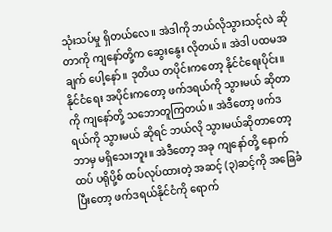သုံးသပ်မှု ရှိတယ်လေ။ အဲဒါကို ဘယ်လိုသွားသင့်လဲ ဆိုတာကို ကျနော်တို့က ဆွေးနွေး လိုတယ်။ အဲဒါ ပထမအချက် ပေါ့နော်။ ဒုတိယ တပိုင်းကတော့ နိုင်ငံရေးပိုင်း။ နိုင်ငံရေး အပိုင်းကတော့ ဖက်ဒရယ်ကို သွားမယ် ဆိုတာကို ကျနော်တို့ သဘောတူကြတယ်။ အဲဒီတော့ ဖက်ဒရယ်ကို သွားမယ် ဆိုရင် ဘယ်လို သွားမယ်ဆိုတာတော့ ဘာမှ မရှိသေးဘူး။ အဲဒီတော့ အခု ကျနော်တို့ နောက်ထပ် ပရိုပို့စ် ထပ်လုပ်ထားတဲ့ အဆင့် (၃)ဆင့်ကို အခြေခံပြီးတော့ ဖက်ဒရယ်နိုင်ငံကို ရောက်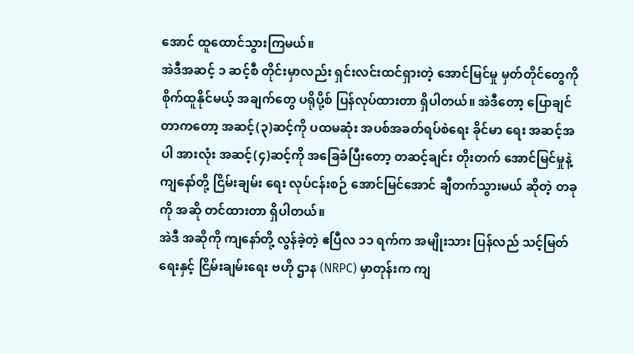အောင် ထူထောင်သွားကြမယ်။
အဲဒီအဆင့် ၁ ဆင့်စီ တိုင်းမှာလည်း ရှင်းလင်းထင်ရှားတဲ့ အောင်မြင်မှု မှတ်တိုင်တွေကို စိုက်ထူနိုင်မယ့် အချက်တွေ ပရိုပို့စ် ပြန်လုပ်ထားတာ ရှိပါတယ်။ အဲဒီတော့ ပြောချင်တာကတော့ အဆင့်(၃)ဆင့်ကို ပထမဆုံး အပစ်အခတ်ရပ်စဲရေး ခိုင်မာ ရေး အဆင့်အပါ အားလုံး အဆင့်(၄)ဆင့်ကို အခြေခံပြီးတော့ တဆင့်ချင်း တိုးတက် အောင်မြင်မှုနဲ့ ကျနော်တို့ ငြိမ်းချမ်း ရေး လုပ်ငန်းစဉ် အောင်မြင်အောင် ချီတက်သွားမယ် ဆိုတဲ့ တခုကို အဆို တင်ထားတာ ရှိပါတယ်။
အဲဒီ အဆိုကို ကျနော်တို့ လွန်ခဲ့တဲ့ ဧပြီလ ၁၁ ရက်က အမျိုးသား ပြန်လည် သင့်မြတ်ရေးနှင့် ငြိမ်းချမ်းရေး ဗဟို ဌာန (NRPC) မှာတုန်းက ကျ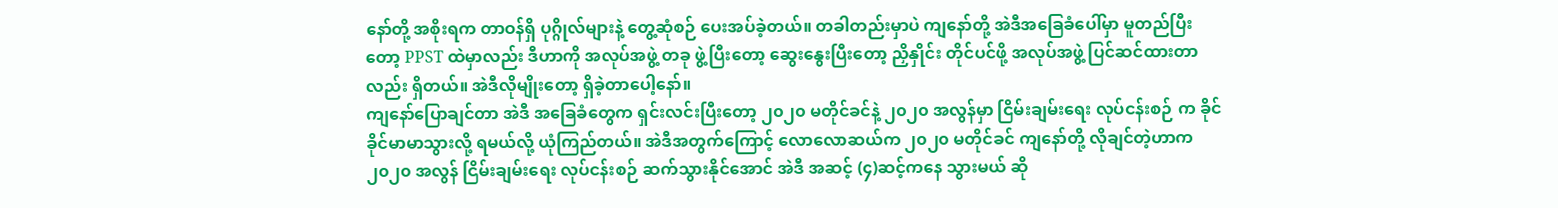နော်တို့ အစိုးရက တာဝန်ရှိ ပုဂ္ဂိုလ်များနဲ့ တွေ့ဆုံစဉ် ပေးအပ်ခဲ့တယ်။ တခါတည်းမှာပဲ ကျနော်တို့ အဲဒီအခြေခံပေါ်မှာ မူတည်ပြီးတော့ PPST ထဲမှာလည်း ဒီဟာကို အလုပ်အဖွဲ့ တခု ဖွဲ့ပြီးတော့ ဆွေးနွေးပြီးတော့ ညှိနှိုင်း တိုင်ပင်ဖို့ အလုပ်အဖွဲ့ ပြင်ဆင်ထားတာလည်း ရှိတယ်။ အဲဒီလိုမျိုးတော့ ရှိခဲ့တာပေါ့နော်။
ကျနော်ပြောချင်တာ အဲဒီ အခြေခံတွေက ရှင်းလင်းပြီးတော့ ၂၀၂၀ မတိုင်ခင်နဲ့ ၂၀၂၀ အလွန်မှာ ငြိမ်းချမ်းရေး လုပ်ငန်းစဉ် က ခိုင်ခိုင်မာမာသွားလို့ ရမယ်လို့ ယုံကြည်တယ်။ အဲဒီအတွက်ကြောင့် လောလောဆယ်က ၂၀၂၀ မတိုင်ခင် ကျနော်တို့ လိုချင်တဲ့ဟာက ၂၀၂၀ အလွန် ငြိမ်းချမ်းရေး လုပ်ငန်းစဉ် ဆက်သွားနိုင်အောင် အဲဒီ အဆင့် (၄)ဆင့်ကနေ သွားမယ် ဆို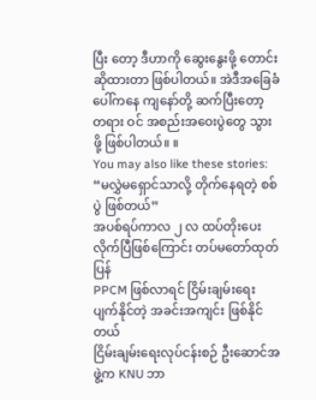ပြီး တော့ ဒီဟာကို ဆွေးနွေးဖို့ တောင်းဆိုထားတာ ဖြစ်ပါတယ်။ အဲဒီအခြေခံပေါ်ကနေ ကျနော်တို့ ဆက်ပြီးတော့ တရား ဝင် အစည်းအဝေးပွဲတွေ သွားဖို့ ဖြစ်ပါတယ်။ ။
You may also like these stories:
“မလွှဲမရှောင်သာလို့ တိုက်နေရတဲ့ စစ်ပွဲ ဖြစ်တယ်”
အပစ်ရပ်ကာလ ၂ လ ထပ်တိုးပေးလိုက်ပြီဖြစ်ကြောင်း တပ်မတော်ထုတ်ပြန်
PPCM ဖြစ်လာရင် ငြိမ်းချမ်းရေး ပျက်နိုင်တဲ့ အခင်းအကျင်း ဖြစ်နိုင်တယ်
ငြိမ်းချမ်းရေးလုပ်ငန်းစဉ် ဦးဆောင်အဖွဲ့က KNU ဘာ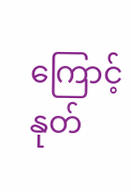ကြောင့် နုတ်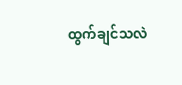ထွက်ချင်သလဲ